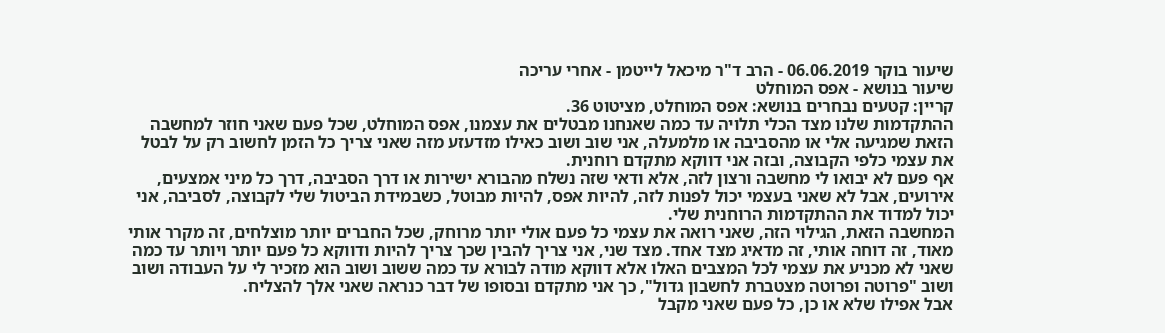שיעור בוקר 06.06.2019 - הרב ד"ר מיכאל לייטמן - אחרי עריכה
שיעור בנושא - אפס המוחלט
קריין: קטעים נבחרים בנושא: אפס המוחלט, מציטוט 36.
ההתקדמות שלנו מצד הכלי תלויה עד כמה שאנחנו מבטלים את עצמנו, אפס המוחלט, שכל פעם שאני חוזר למחשבה הזאת שמגיעה אלי או מהסביבה או מלמעלה, אני שוב ושוב כאילו מזדעזע מזה שאני צריך כל הזמן לחשוב רק על לבטל את עצמי כלפי הקבוצה, ובזה אני דווקא מתקדם רוחנית.
אף פעם לא יבואו לי מחשבה ורצון לזה, אלא ודאי שזה נשלח מהבורא ישירות או דרך הסביבה, דרך כל מיני אמצעים, אירועים, אבל לא שאני בעצמי יכול לפנות לזה, להיות אפס, להיות מבוטל, כשבמידת הביטול שלי לקבוצה, לסביבה, אני יכול למדוד את ההתקדמות הרוחנית שלי.
המחשבה הזאת, הגילוי הזה, שאני רואה את עצמי כל פעם אולי יותר מרוחק, שכל החברים יותר מוצלחים, זה מקרר אותי מאוד, זה דוחה אותי, זה מדאיג מצד אחד. מצד שני, אני צריך להבין שכך צריך להיות ודווקא כל פעם יותר ויותר עד כמה שאני לא מכניע את עצמי לכל המצבים האלו אלא דווקא מודה לבורא עד כמה ששוב ושוב הוא מזכיר לי על העבודה ושוב ושוב "פרוטה ופרוטה מצטברת לחשבון גדול", כך אני מתקדם ובסופו של דבר כנראה שאני אלך להצליח.
אבל אפילו שלא או כן, כל פעם שאני מקבל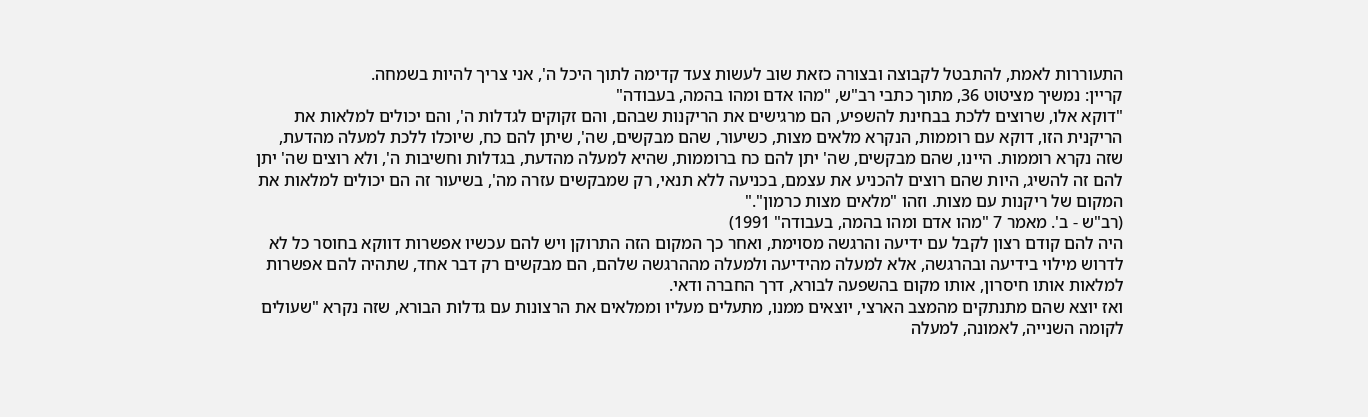התעוררות לאמת, להתבטל לקבוצה ובצורה כזאת שוב לעשות צעד קדימה לתוך היכל ה', אני צריך להיות בשמחה.
קריין: נמשיך מציטוט 36, מתוך כתבי רב"ש, "מהו אדם ומהו בהמה, בעבודה"
"דוקא אלו, שרוצים ללכת בבחינת להשפיע, הם מרגישים את הריקנות שבהם, והם זקוקים לגדלות ה', והם יכולים למלאות את הריקנית הזו, דוקא עם רוממות, הנקרא מלאים מצות, כשיעור, שהם מבקשים, שה', שיתן להם כח, שיוכלו ללכת למעלה מהדעת, שזה נקרא רוממות. היינו, שהם מבקשים, שה' יתן להם כח ברוממות, שהיא למעלה מהדעת, בגדלות וחשיבות ה', ולא רוצים שה' יתן להם זה להשיג, היות שהם רוצים להכניע את עצמם, בכניעה ללא תנאי, רק שמבקשים עזרה מה', בשיעור זה הם יכולים למלאות את המקום של ריקנות עם מצות. וזהו "מלאים מצות כרמון"."
(רב"ש - ב'. מאמר 7 "מהו אדם ומהו בהמה, בעבודה" 1991)
היה להם קודם רצון לקבל עם ידיעה והרגשה מסוימת, ואחר כך המקום הזה התרוקן ויש להם עכשיו אפשרות דווקא בחוסר כל לא לדרוש מילוי בידיעה ובהרגשה, אלא למעלה מהידיעה ולמעלה מההרגשה שלהם, הם מבקשים רק דבר אחד, שתהיה להם אפשרות למלאות אותו חיסרון, אותו מקום בהשפעה לבורא, דרך החברה ודאי.
ואז יוצא שהם מתנתקים מהמצב הארצי, יוצאים ממנו, מתעלים מעליו וממלאים את הרצונות עם גדלות הבורא, שזה נקרא "שעולים לקומה השנייה, לאמונה, למעלה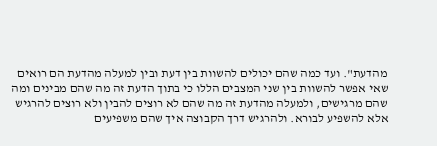מהדעת". ועד כמה שהם יכולים להשוות בין דעת ובין למעלה מהדעת הם רואים שאי אפשר להשוות בין שני המצבים הללו כי בתוך הדעת זה מה שהם מבינים ומה שהם מרגישים, ולמעלה מהדעת זה מה שהם לא רוצים להבין ולא רוצים להרגיש אלא להשפיע לבורא. ולהרגיש דרך הקבוצה איך שהם משפיעים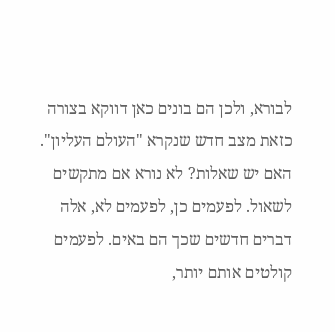לבורא, ולכן הם בונים כאן דווקא בצורה כזאת מצב חדש שנקרא "העולם העליון".
האם יש שאלות? לא נורא אם מתקשים לשאול. לפעמים כן, לפעמים לא, אלה דברים חדשים שכך הם באים. לפעמים קולטים אותם יותר,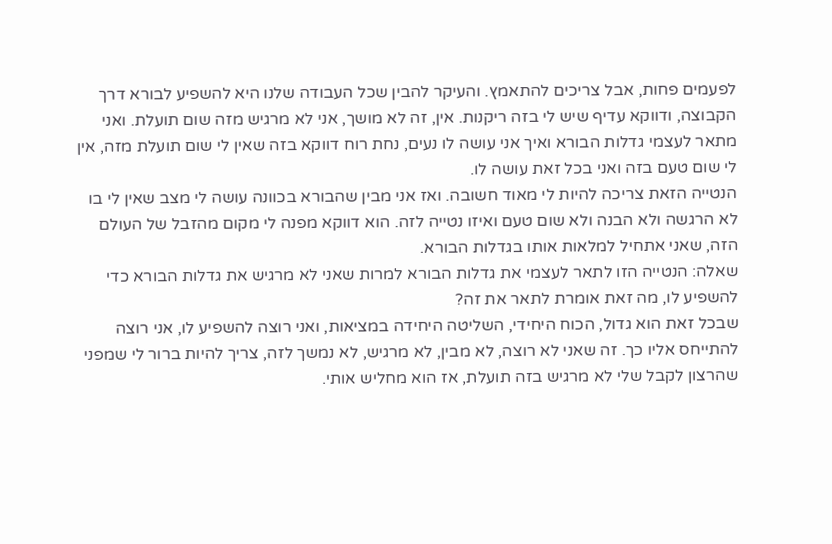לפעמים פחות, אבל צריכים להתאמץ. והעיקר להבין שכל העבודה שלנו היא להשפיע לבורא דרך הקבוצה, ודווקא עדיף שיש לי בזה ריקנות. אין, זה לא מושך, אני לא מרגיש מזה שום תועלת. ואני מתאר לעצמי גדלות הבורא ואיך אני עושה לו נעים, נחת רוח דווקא בזה שאין לי שום תועלת מזה, אין לי שום טעם בזה ואני בכל זאת עושה לו.
הנטייה הזאת צריכה להיות לי מאוד חשובה. ואז אני מבין שהבורא בכוונה עושה לי מצב שאין לי בו לא הרגשה ולא הבנה ולא שום טעם ואיזו נטייה לזה. הוא דווקא מפנה לי מקום מהזבל של העולם הזה, שאני אתחיל למלאות אותו בגדלות הבורא.
שאלה: הנטייה הזו לתאר לעצמי את גדלות הבורא למרות שאני לא מרגיש את גדלות הבורא כדי להשפיע לו, מה זאת אומרת לתאר את זה?
שבכל זאת הוא גדול, הכוח היחידי, השליטה היחידה במציאות, ואני רוצה להשפיע לו, אני רוצה להתייחס אליו כך. זה שאני לא רוצה, לא מבין, לא מרגיש, לא נמשך לזה, צריך להיות ברור לי שמפני שהרצון לקבל שלי לא מרגיש בזה תועלת, אז הוא מחליש אותי.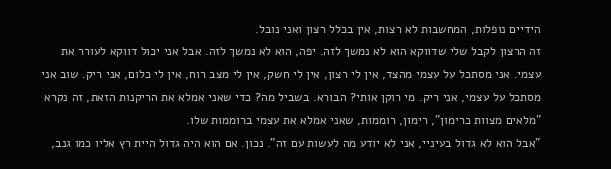הידיים נופלות, המחשבות לא רצות, אין בכלל רצון ואני נובל.
זה הרצון לקבל שלי שדווקא הוא לא נמשך לזה. יפה, הוא לא נמשך לזה. אבל אני יכול דווקא לעורר את עצמי. אני מסתכל על עצמי מהצד, אין לי רצון, אין לי חשק, אין לי מצב רוח, אין לי כלום, אני ריק. שוב אני מסתכל על עצמי, אני ריק. מי רוקן אותי? הבורא. בשביל מה? כדי שאני אמלא את הריקנות הזאת, זה נקרא "מלאים מצוות כרימון", רימון, רוממות, שאני אמלא את עצמי ברוממות שלו.
"אבל הוא לא גדול בעיניי, אני לא יודע מה לעשות עם זה". נכון. אם הוא היה גדול היית רץ אליו כמו גנב,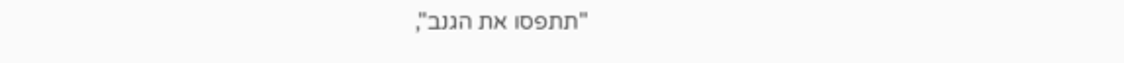"תתפסו את הגנב",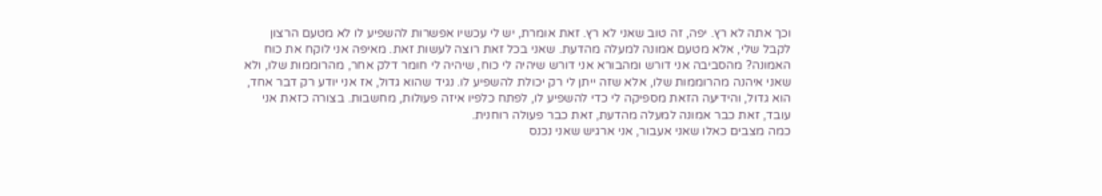וכך אתה לא רץ. יפה, זה טוב שאני לא רץ. זאת אומרת, יש לי עכשיו אפשרות להשפיע לו לא מטעם הרצון לקבל שלי, אלא מטעם אמונה למעלה מהדעת. שאני בכל זאת רוצה לעשות זאת. מאיפה אני לוקח את כוח האמונה? מהסביבה אני דורש ומהבורא אני דורש שיהיה לי כוח, שיהיה לי חומר דלק אחר, מהרוממות שלו, ולא שאני איהנה מהרוממות שלו, אלא שזה ייתן לי רק יכולת להשפיע לו. נגיד שהוא גדול, אז אני יודע רק דבר אחד, הוא גדול, והידיעה הזאת מספיקה לי כדי להשפיע לו, לפתח כלפיו איזה פעולות, מחשבות. בצורה כזאת אני עובד, זאת כבר אמונה למעלה מהדעת, זאת כבר פעולה רוחנית.
כמה מצבים כאלו שאני אעבור, אני ארגיש שאני נכנס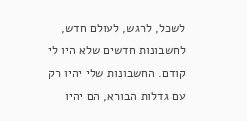לשכל, לרגש, לעולם חדש, לחשבונות חדשים שלא היו לי קודם. החשבונות שלי יהיו רק עם גדלות הבורא, הם יהיו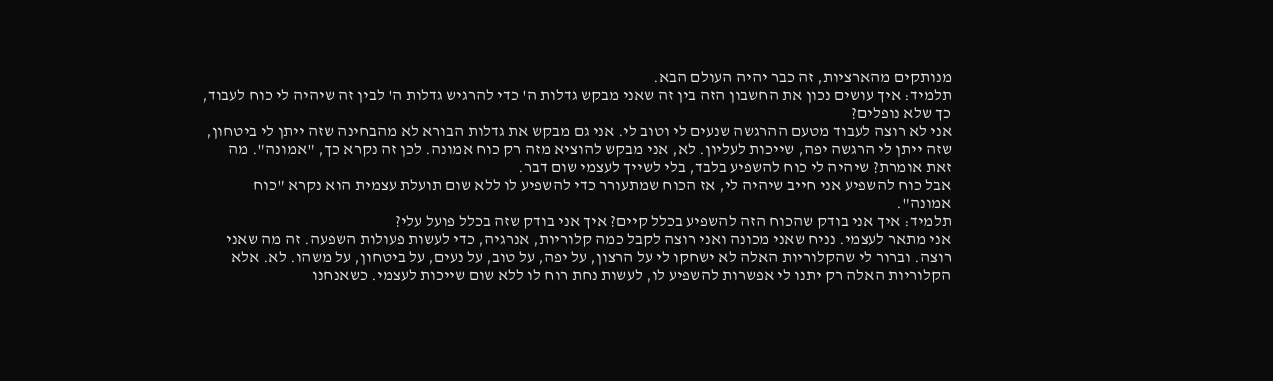מנותקים מהארציות, זה כבר יהיה העולם הבא.
תלמיד: איך עושים נכון את החשבון הזה בין זה שאני מבקש גדלות ה' כדי להרגיש גדלות ה' לבין זה שיהיה לי כוח לעבוד, כך שלא נופלים?
אני לא רוצה לעבוד מטעם ההרגשה שנעים לי וטוב לי. אני גם מבקש את גדלות הבורא לא מהבחינה שזה ייתן לי ביטחון, שזה ייתן לי הרגשה יפה, שייכות לעליון. לא, אני מבקש להוציא מזה רק כוח אמונה. לכן זה נקרא כך, "אמונה". מה זאת אומרת? שיהיה לי כוח להשפיע בלבד, בלי לשייך לעצמי שום דבר.
אבל כוח להשפיע אני חייב שיהיה לי, אז הכוח שמתעורר כדי להשפיע לו ללא שום תועלת עצמית הוא נקרא "כוח אמונה".
תלמיד: איך אני בודק שהכוח הזה להשפיע בכלל קיים? איך אני בודק שזה בכלל פועל עלי?
אני מתאר לעצמי. נניח שאני מכונה ואני רוצה לקבל כמה קלוריות, אנרגיה, כדי לעשות פעולות השפעה. זה מה שאני רוצה. וברור לי שהקלוריות האלה לא ישחקו לי על הרצון, על יפה, על טוב, על נעים, על ביטחון, על משהו. לא. אלא הקלוריות האלה רק יתנו לי אפשרות להשפיע לו, לעשות נחת רוח לו ללא שום שייכות לעצמי. כשאנחנו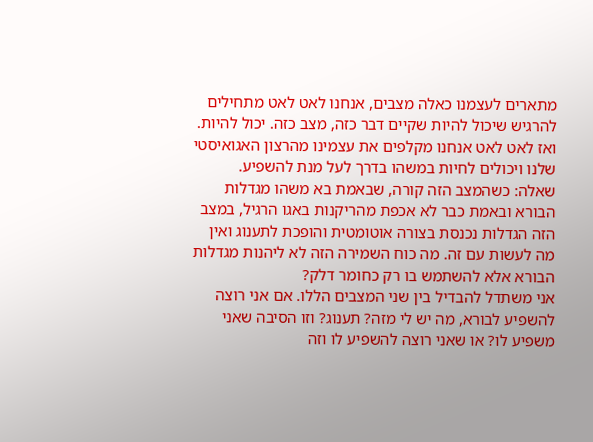מתארים לעצמנו כאלה מצבים, אנחנו לאט לאט מתחילים להרגיש שיכול להיות שקיים דבר כזה, מצב כזה. יכול להיות.
ואז לאט לאט אנחנו מקלפים את עצמינו מהרצון האגואיסטי שלנו ויכולים לחיות במשהו בדרך לעל מנת להשפיע.
שאלה: כשהמצב הזה קורה, שבאמת בא משהו מגדלות הבורא ובאמת כבר לא אכפת מהריקנות באגו הרגיל, במצב הזה הגדלות נכנסת בצורה אוטומטית והופכת לתענוג ואין מה לעשות עם זה. מה כוח השמירה הזה לא ליהנות מגדלות הבורא אלא להשתמש בו רק כחומר דלק?
אני משתדל להבדיל בין שני המצבים הללו. אם אני רוצה להשפיע לבורא, מה יש לי מזה? תענוג? וזו הסיבה שאני משפיע לו? או שאני רוצה להשפיע לו וזה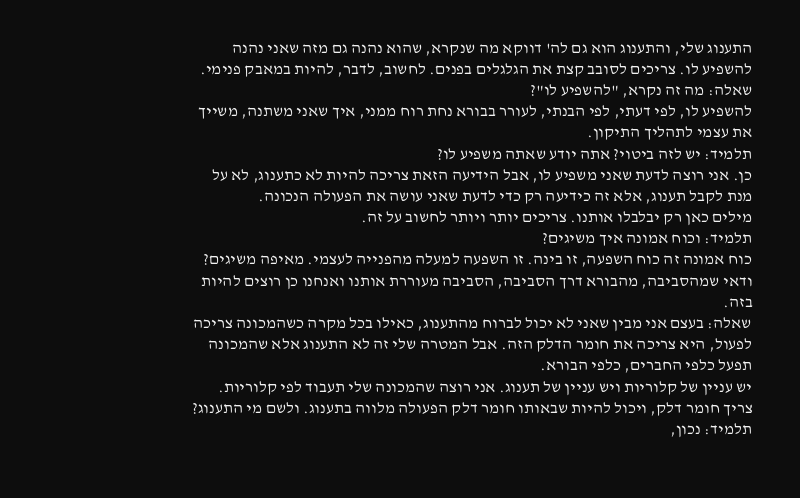התענוג שלי, והתענוג הוא גם לה' דווקא מה שנקרא, שהוא נהנה גם מזה שאני נהנה להשפיע לו. צריכים לסובב קצת את הגלגלים בפנים. לחשוב, לדבר, להיות במאבק פנימי.
שאלה: מה זה נקרא, "להשפיע לו"?
להשפיע לו, לפי דעתי, לפי הבנתי, לעורר בבורא נחת רוח ממני, איך שאני משתנה, משייך את עצמי לתהליך התיקון.
תלמיד: יש לזה ביטוי? אתה יודע שאתה משפיע לו?
כן. אני רוצה לדעת שאני משפיע לו, אבל הידיעה הזאת צריכה להיות לא כתענוג, לא על מנת לקבל תענוג, אלא זה כידיעה רק כדי לדעת שאני עושה את הפעולה הנכונה.
מילים כאן רק יבלבלו אותנו. צריכים יותר ויותר לחשוב על זה.
תלמיד: וכוח אמונה איך משיגים?
כוח אמונה זה כוח השפעה, זו בינה. זו השפעה למעלה מהפנייה לעצמי. מאיפה משיגים? ודאי שמהסביבה, מהבורא דרך הסביבה, הסביבה מעוררת אותנו ואנחנו כן רוצים להיות בזה.
שאלה: בעצם אני מבין שאני לא יכול לברוח מהתענוג, כאילו בכל מקרה כשהמכונה צריכה לפעול, היא צריכה את חומר הדלק הזה. אבל המטרה שלי זה לא התענוג אלא שהמכונה תפעל כלפי החברים, כלפי הבורא.
יש עניין של קלוריות ויש עניין של תענוג. אני רוצה שהמכונה שלי תעבוד לפי קלוריות. צריך חומר דלק, ויכול להיות שבאותו חומר דלק הפעולה מלווה בתענוג. ולשם מי התענוג?
תלמיד: נכון,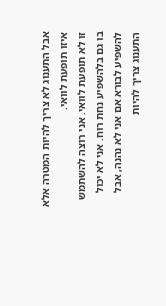אבל התענוג לא צריך להיות המטרה אלא איזו תופעת לוואי.
זו לא תופעת לוואי. אני רוצה להשתמש בו גם בלהשפיע נחת רוח. אני לא יכול להשפיע לבורא אם אני לא נהנה, אבל התענוג צריך להיות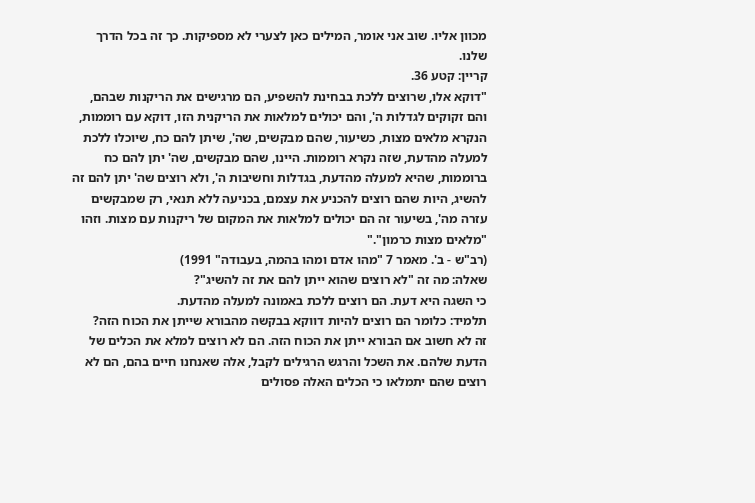מכוון אליו. שוב אני אומר, המילים כאן לצערי לא מספיקות. כך זה בכל הדרך שלנו.
קריין: קטע 36.
"דוקא אלו, שרוצים ללכת בבחינת להשפיע, הם מרגישים את הריקנות שבהם, והם זקוקים לגדלות ה', והם יכולים למלאות את הריקנית הזו, דוקא עם רוממות, הנקרא מלאים מצות, כשיעור, שהם מבקשים, שה', שיתן להם כח, שיוכלו ללכת למעלה מהדעת, שזה נקרא רוממות. היינו, שהם מבקשים, שה' יתן להם כח ברוממות, שהיא למעלה מהדעת, בגדלות וחשיבות ה', ולא רוצים שה' יתן להם זה להשיג, היות שהם רוצים להכניע את עצמם, בכניעה ללא תנאי, רק שמבקשים עזרה מה', בשיעור זה הם יכולים למלאות את המקום של ריקנות עם מצות. וזהו "מלאים מצות כרמון"."
(רב"ש - ב'. מאמר 7 "מהו אדם ומהו בהמה, בעבודה" 1991)
שאלה: מה זה "לא רוצים שהוא ייתן להם את זה להשיג"?
כי השגה היא דעת. הם רוצים ללכת באמונה למעלה מהדעת.
תלמיד: כלומר הם רוצים להיות דווקא בבקשה מהבורא שייתן את הכוח הזה?
זה לא חשוב אם הבורא ייתן את הכוח הזה. הם לא רוצים למלא את הכלים של הדעת שלהם. את השכל והרגש הרגילים לקבל, אלה שאנחנו חיים בהם, הם לא רוצים שהם יתמלאו כי הכלים האלה פסולים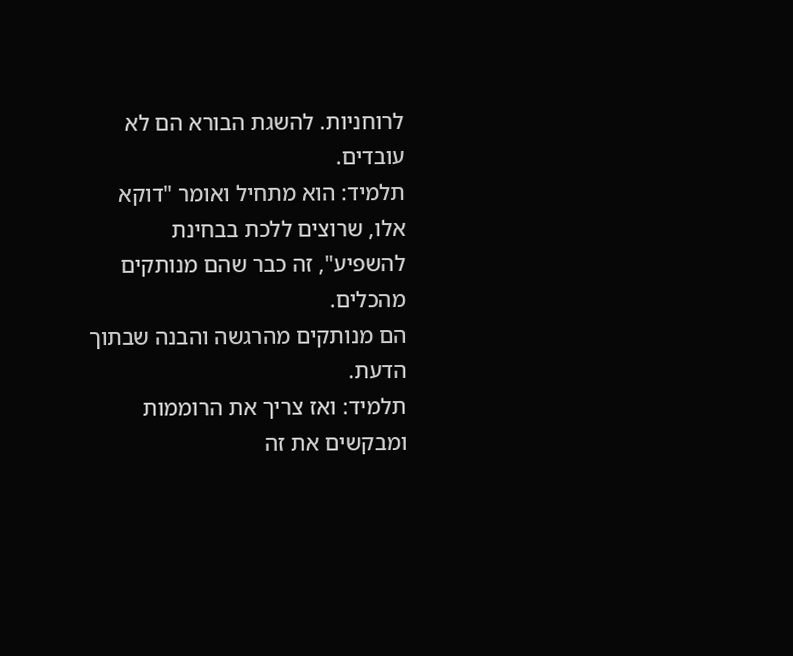לרוחניות. להשגת הבורא הם לא עובדים.
תלמיד: הוא מתחיל ואומר "דוקא אלו, שרוצים ללכת בבחינת להשפיע", זה כבר שהם מנותקים מהכלים.
הם מנותקים מהרגשה והבנה שבתוך הדעת.
תלמיד: ואז צריך את הרוממות ומבקשים את זה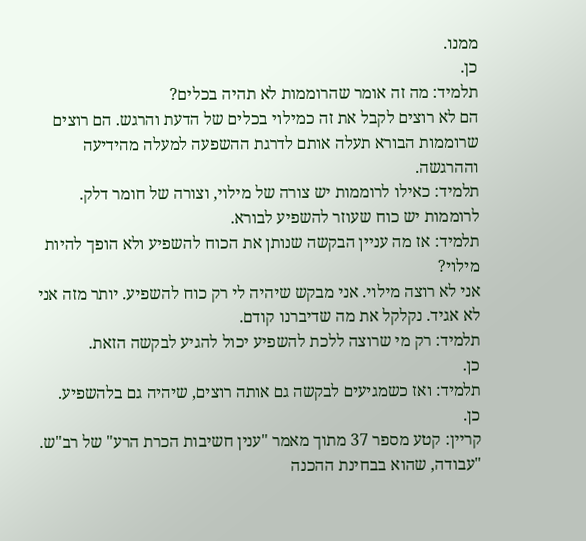ממנו.
כן.
תלמיד: מה זה אומר שהרוממות לא תהיה בכלים?
הם לא רוצים לקבל את זה כמילוי בכלים של הדעת והרגש. הם רוצים שרוממות הבורא תעלה אותם לדרגת ההשפעה למעלה מהידיעה וההרגשה.
תלמיד: כאילו לרוממות יש צורה של מילוי, וצורה של חומר דלק.
לרוממות יש כוח שעוזר להשפיע לבורא.
תלמיד: אז מה עניין הבקשה שנותן את הכוח להשפיע ולא הופך להיות מילוי?
אני לא רוצה מילוי. אני מבקש שיהיה לי רק כוח להשפיע. יותר מזה אני לא אגיד. נקלקל את מה שדיברנו קודם.
תלמיד: רק מי שרוצה ללכת להשפיע יכול להגיע לבקשה הזאת.
כן.
תלמיד: ואז כשמגיעים לבקשה גם אותה רוצים, שיהיה גם בלהשפיע.
כן.
קריין: קטע מספר 37 מתוך מאמר "ענין חשיבות הכרת הרע" של רב"ש.
"עבודה, שהוא בבחינת ההכנה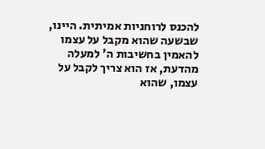להכנס לרוחניות אמיתית. היינו, שבשעה שהוא מקבל על עצמו להאמין בחשיבות ה' למעלה מהדעת, אז הוא צריך לקבל על עצמו, שהוא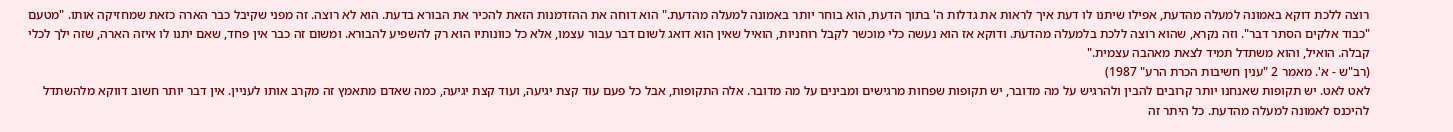רוצה ללכת דוקא באמונה למעלה מהדעת, אפילו שיתנו לו דעת איך לראות את גדלות ה' בתוך הדעת, הוא בוחר יותר באמונה למעלה מהדעת." הוא דוחה את ההזדמנות הזאת להכיר את הבורא בדעת. הוא לא רוצה. זה מפני שקיבל כבר הארה כזאת שמחזיקה אותו. "מטעם "כבוד אלקים הסתר דבר". וזה נקרא, שהוא רוצה ללכת בלמעלה מהדעת. ודוקא אז הוא נעשה כלי מוכשר לקבל רוחניות, הואיל שאין הוא דואג לשום דבר עבור עצמו, אלא כל כוונותיו הוא רק להשפיע להבורא. ומשום זה כבר אין פחד, שאם יתנו לו איזה הארה, שזה ילך לכלי קבלה. הואיל, והוא משתדל תמיד לצאת מאהבה עצמית."
(רב"ש - א'. מאמר 2 "ענין חשיבות הכרת הרע" 1987)
לאט לאט. יש תקופות שאנחנו יותר קרובים להבין ולהרגיש על מה מדובר, יש תקופות שפחות מרגישים ומבינים על מה מדובר. אלה התקופות, אבל כל פעם עוד קצת יגיעה, ועוד קצת יגיעה, כמה שאדם מתאמץ זה מקרב אותו לעניין. אין דבר יותר חשוב דווקא מלהשתדל להיכנס לאמונה למעלה מהדעת. כל היתר זה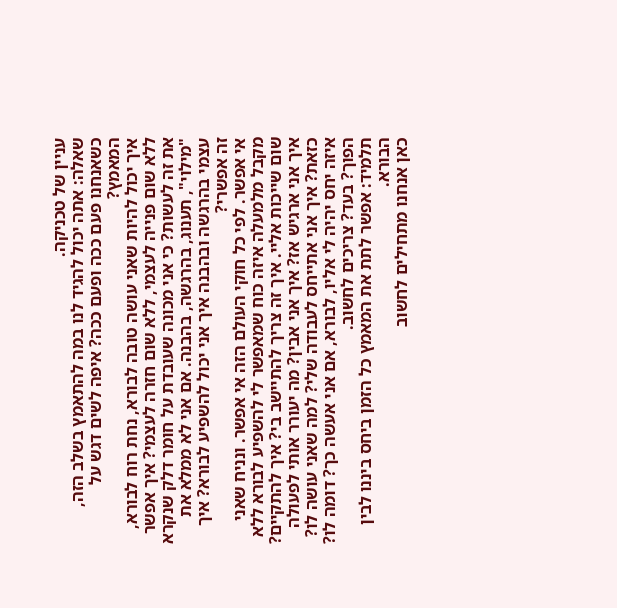עניין של טכניקה.
שאלה: אתה יכול להגיד לנו במה להתאמץ בשלב הזה, כשאנחנו פעם ככה ופעם ככה? איפה לשים דגש על המאמץ?
איך יכול להיות שאני עושה טובה לבורא, נחת רוח לבורא, ללא שום פנייה לעצמי, ללא שום חזרה לעצמי? איך אפשר את זה לעשות? כי אני מכונה שעובדת על חומר דלק שנקרא "מילוי", תענוג, בהרגשה, בהבנה. אם אני לא ממלא את עצמי בהרגשה ובהבנה איך אני יכול להשפיע לבורא? איך זה אפשרי?
אי אפשר. לפי כל חוקי העולם הזה אי אפשר. ונניח שאני מקבל מלמעלה איזה כוח שמאפשר לי להשפיע לבורא ללא שום שייכות אליי. איך זה צריך להתיישב בי? איך להתקיים? איך אני ארגיש אז? איך אני אבין? מה יעורר אותי לפעולה כזאת? איך אני אתייחס לעבודה שלי? למה שאני עושה לו? איזה יחס יהיה לי אליו, לבורא, אם אני אעשה כך? דומה לו? הפוך? בעד? צריכים לחשוב.
תלמיד: אפשר לתת את המאמץ כל הזמן ביחס ביננו לבין הבורא.
כאן אנחנו מתחילים לחשוב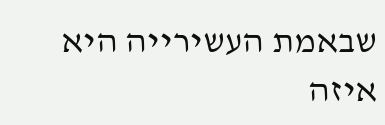שבאמת העשירייה היא איזה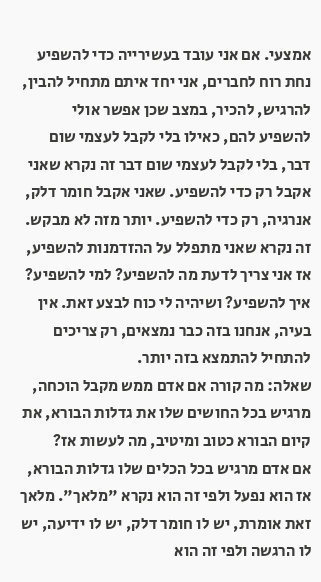אמצעי. אם אני עובד בעשירייה כדי להשפיע נחת רוח לחברים, אני יחד איתם מתחיל להבין, להרגיש, להכיר, במצב שכן אפשר אולי להשפיע להם, כאילו בלי לקבל לעצמי שום דבר, בלי לקבל לעצמי שום דבר זה נקרא שאני אקבל רק כדי להשפיע. שאני אקבל חומר דלק, אנרגיה, רק כדי להשפיע. יותר מזה לא מבקש. זה נקרא שאני מתפלל על ההזדמנות להשפיע, אז אני צריך לדעת מה להשפיע? למי להשפיע? איך להשפיע? ושיהיה לי כוח לבצע זאת. אין בעיה, אנחנו בזה כבר נמצאים, רק צריכים להתחיל להתמצא בזה יותר.
שאלה: מה קורה אם אדם ממש מקבל הוכחה, מרגיש בכל החושים שלו את גדלות הבורא, את קיום הבורא כטוב ומיטיב, מה לעשות אז?
אם אדם מרגיש בכל הכלים שלו גדלות הבורא, אז הוא נפעל ולפי זה הוא נקרא "מלאך". מלאך זאת אומרת, יש לו חומר דלק, יש לו ידיעה, יש לו הרגשה ולפי זה הוא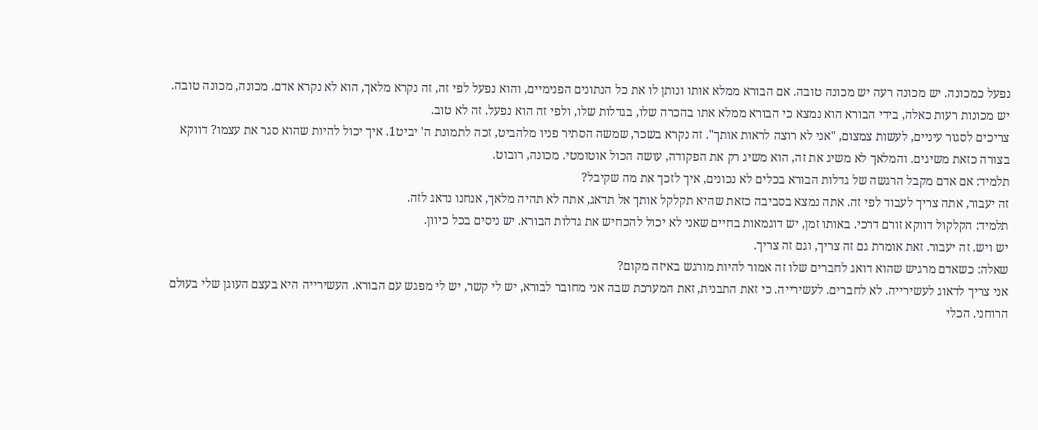נפעל כמכונה. יש מכונה רעה יש מכונה טובה. אם הבורא ממלא אותו ונותן לו את כל הנתונים הפנימיים, והוא נפעל לפי זה, זה נקרא מלאך, הוא לא נקרא אדם. מכונה, מכונה טובה. יש מכונות רעות כאלה, בידי הבורא הוא נמצא כי הבורא ממלא אתו בהכרה שלו, בגדלות שלו, ולפי זה הוא נפעל. זה לא טוב.
צריכים לסגור עיניים, לעשות צמצום, "אני לא רוצה לראות אותך". זה נקרא בשכר, שמשה הסתיר פניו מלהביט, זכה לתמונת ה' יביט1. איך יכול להיות שהוא סגר את עצמו? דווקא בצורה כזאת משיגים. והמלאך לא משיג את זה, הוא משיג רק את הפקודה, עושה הכול אוטומטי. מכונה, רובוט.
תלמיד: אם אדם מקבל הרגשה של גדלות הבורא בכלים לא נכונים, איך לזכך את מה שקיבל?
זה יעבור, אתה צריך לעבוד לפי זה. אתה נמצא בסביבה כזאת שהיא תקלקל אותך אל תדאג, אתה לא תהיה מלאך, אנחנו נדאג לזה.
תלמיד: הקלקול דווקא זורם דרכי. באותו זמן, יש דוגמאות בחיים שאני לא יכול להכחיש את גדלות הבורא. יש ניסים בכל כיוון.
יש ויש. זה יעבור. זאת אומרת גם זה צריך, וגם זה צריך.
שאלה: כשאדם מרגיש שהוא דואג לחברים שלו זה אמור להיות מורגש באיזה מקום?
אני צריך לדאוג לעשירייה. לא לחברים. לעשירייה. כי זאת התבנית, זאת המערכת שבה אני מחובר לבורא, יש לי קשר, יש לי מפגש עם הבורא. העשירייה היא בעצם העוגן שלי בעולם הרוחני. הכלי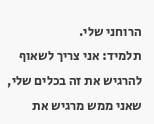הרוחני שלי.
תלמיד: אני צריך לשאוף להרגיש את זה בכלים שלי, שאני ממש מרגיש את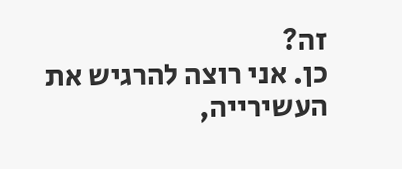זה?
כן. אני רוצה להרגיש את העשירייה,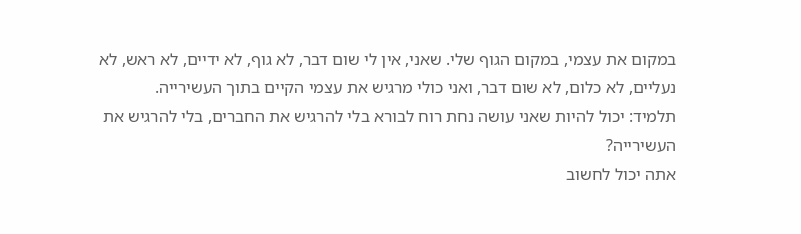במקום את עצמי, במקום הגוף שלי. שאני, אין לי שום דבר, לא גוף, לא ידיים, לא ראש, לא נעליים, לא כלום, לא שום דבר, ואני כולי מרגיש את עצמי הקיים בתוך העשירייה.
תלמיד: יכול להיות שאני עושה נחת רוח לבורא בלי להרגיש את החברים, בלי להרגיש את העשירייה?
אתה יכול לחשוב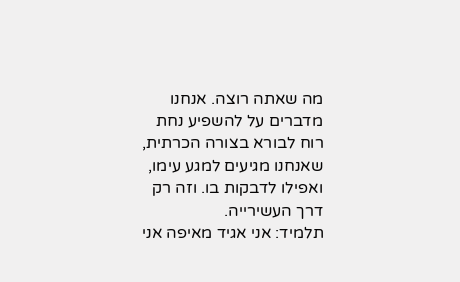מה שאתה רוצה. אנחנו מדברים על להשפיע נחת רוח לבורא בצורה הכרתית, שאנחנו מגיעים למגע עימו, ואפילו לדבקות בו. וזה רק דרך העשירייה.
תלמיד: אני אגיד מאיפה אני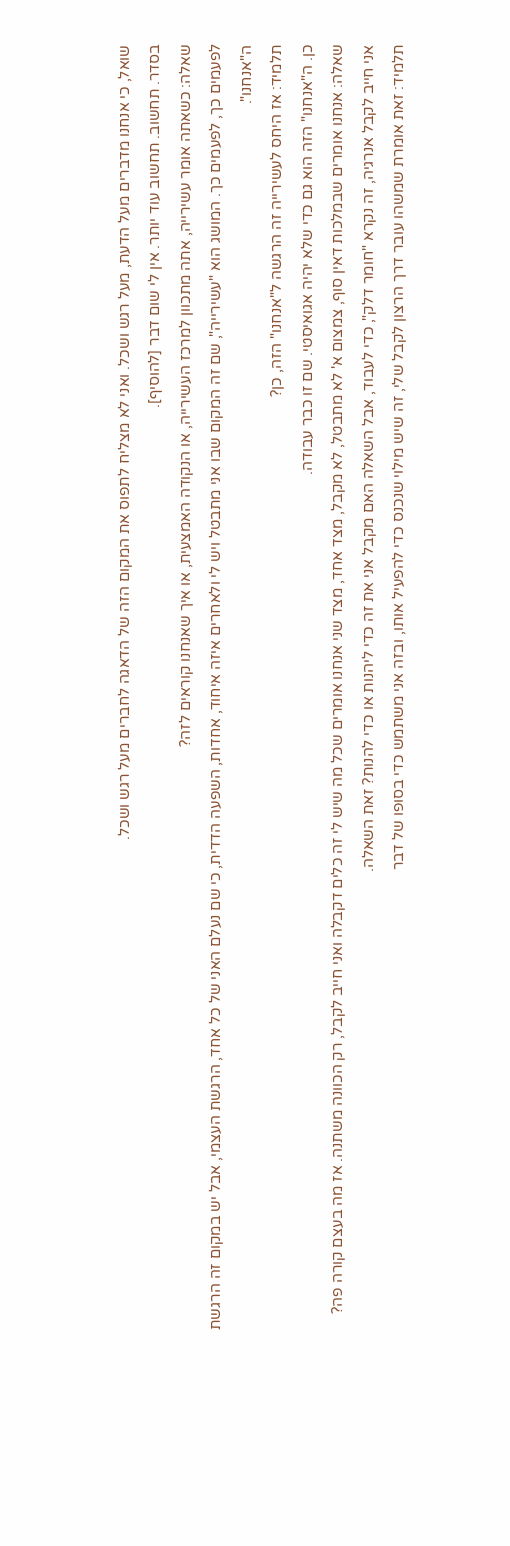שואל, כי אנחנו מדברים מעל הדעת, מעל רגש ושכל. ואני לא מצליח לתפוס את המקום הזה של הדאגה לחברים מעל רגש ושכל.
בסדר. תחשוב. תחשוב עוד יותר. אין לי שום דבר [להוסיף].
שאלה: כשאתה אומר עשירייה, אתה מתכוון למרכז העשירייה, או הנקודה האמצעית, או איך שאנחנו קוראים לזה?
לפעמים כך, לפעמים כך. המושג הוא "עשירייה", שם זה המקום שבו אני מתבטל ויש לי ולאחרים איזה איחוד, אחדות, השפעה הדדית, כי שם נעלם האני של כל אחד, הרגשת העצמי, אבל יש במקום זה הרגשת ה"אנחנו".
תלמיד: אז היחס לעשירייה זה הרגשה ל"אנחנו" הזה, כן?
כן. ה"אנחנו" הזה הוא גם כדי שלא יהיה אגואיסטי. שם זו כבר עבודה.
שאלה: אנחנו אומרים שבמלכות דאין סוף, צמצום א' לא מתבטל, לא מקבל, מצד אחד, מצד שני אנחנו אומרים שכל מה שיש לי זה כלים דקבלה ואני חייב לקבל, רק הכוונה משתנה. אז מה בעצם קורה פה?
אני חייב לקבל אנרגיה, זה נקרא "חומר דלק", כדי לעבוד, אבל השאלה האם מקבל אני את זה כדי ליהנות או כדי להנות? זאת השאלה.
תלמיד: זאת אומרת שמשהו עובר דרך הרצון לקבל שלי, זה שיש מילוי שנכנס כדי להפעיל אותו, ובזה אני משתמש כדי בסופו של דבר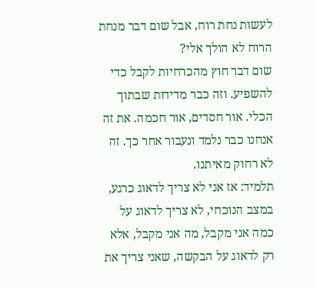לעשות נחת רוח, אבל שום דבר מנחת הרוח לא הולך אלי?
שום דבר חוץ מהכרחיות לקבל כדי להשפיע. וזה כבר מדידות שבתוך הכלי. אור חסדים, אור חכמה. את זה אנחנו כבר נלמד ונעבור אחר כך. זה לא רחוק מאיתנו.
תלמיד: אז אני לא צריך לדאוג כרגע, במצב הנוכחי, לא צריך לדאוג על כמה אני מקבל, מה אני מקבל, אלא רק לדאוג על הבקשה, שאני צריך את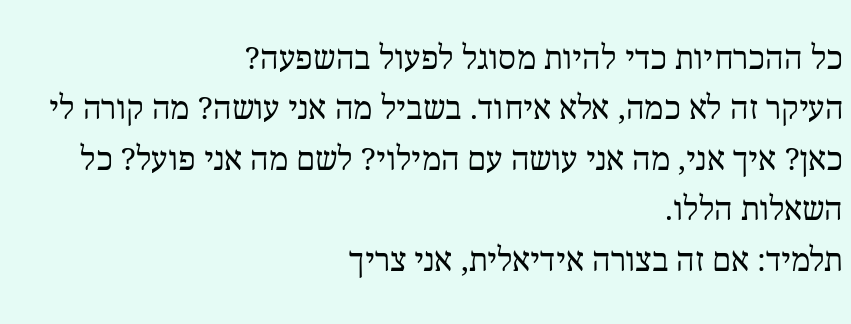כל ההכרחיות כדי להיות מסוגל לפעול בהשפעה?
העיקר זה לא כמה, אלא איחוד. בשביל מה אני עושה? מה קורה לי כאן? איך אני, מה אני עושה עם המילוי? לשם מה אני פועל? כל השאלות הללו.
תלמיד: אם זה בצורה אידיאלית, אני צריך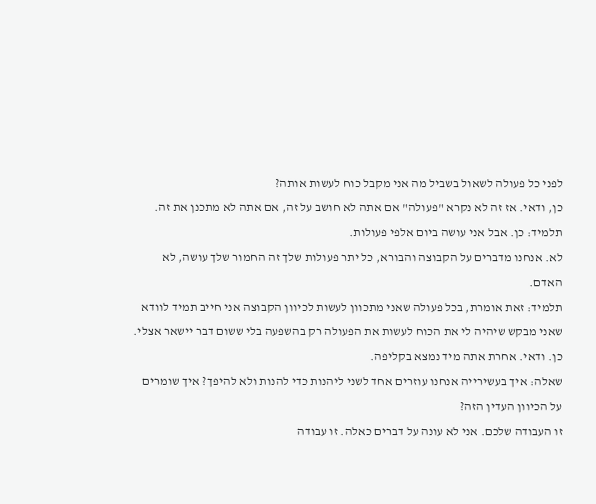לפני כל פעולה לשאול בשביל מה אני מקבל כוח לעשות אותה?
כן, ודאי. אז זה לא נקרא "פעולה" אם אתה לא חושב על זה, אם אתה לא מתכנן את זה.
תלמיד: כן. אבל אני עושה ביום אלפי פעולות.
לא. אנחנו מדברים על הקבוצה והבורא, כל יתר פעולות שלך זה החמור שלך עושה, לא האדם.
תלמיד: זאת אומרת, בכל פעולה שאני מתכוון לעשות לכיוון הקבוצה אני חייב תמיד לוודא שאני מבקש שיהיה לי את הכוח לעשות את הפעולה רק בהשפעה בלי ששום דבר יישאר אצלי.
כן. ודאי. אחרת אתה מיד נמצא בקליפה.
שאלה: איך בעשירייה אנחנו עוזרים אחד לשני ליהנות כדי להנות ולא להיפך? איך שומרים על הכיוון העדין הזה?
זו העבודה שלכם. אני לא עונה על דברים כאלה. זו עבודה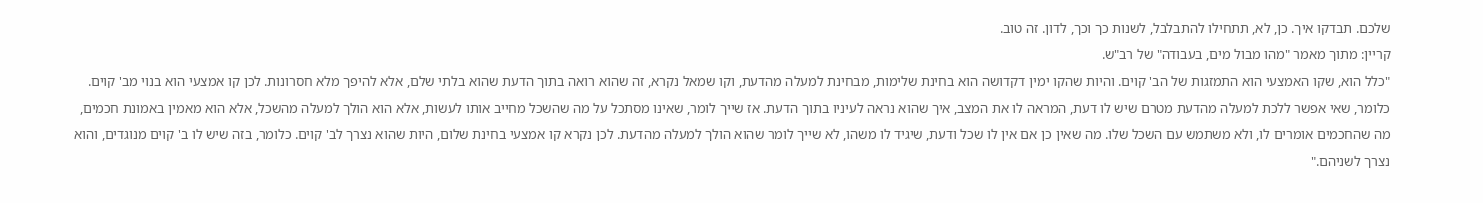שלכם. תבדקו איך. כן, לא, תתחילו להתבלבל, לשנות כך וכך, לדון. זה טוב.
קריין: מתוך מאמר "מהו מבול מים, בעבודה" של רב"ש.
"כלל הוא, שקו האמצעי הוא התמזגות של הב' קוים. והיות שהקו ימין דקדושה הוא בחינת שלימות, מבחינת למעלה מהדעת, וקו שמאל נקרא, זה שהוא רואה בתוך הדעת שהוא בלתי שלם, אלא להיפך מלא חסרונות. לכן קו אמצעי הוא בנוי מב' קוים. כלומר, שאי אפשר ללכת למעלה מהדעת מטרם שיש לו דעת, המראה לו את המצב, איך שהוא נראה לעיניו בתוך הדעת. אז שייך לומר, שאינו מסתכל על מה שהשכל מחייב אותו לעשות, אלא הוא הולך למעלה מהשכל, אלא הוא מאמין באמונת חכמים, מה שהחכמים אומרים לו, ולא משתמש עם השכל שלו. מה שאין כן אם אין לו שכל ודעת, שיגיד לו משהו, לא שייך לומר שהוא הולך למעלה מהדעת. לכן נקרא קו אמצעי בחינת שלום, היות שהוא נצרך לב' קוים. כלומר, בזה שיש לו ב' קוים מנוגדים, והוא נצרך לשניהם."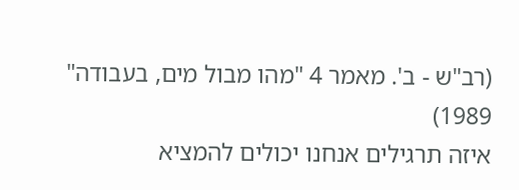(רב"ש - ב'. מאמר 4 "מהו מבול מים, בעבודה" 1989)
איזה תרגילים אנחנו יכולים להמציא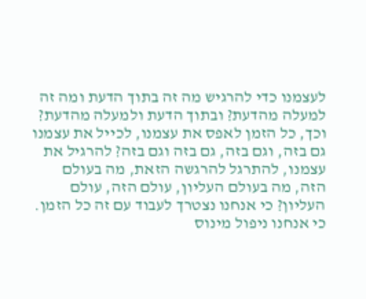לעצמנו כדי להרגיש מה זה בתוך הדעת ומה זה למעלה מהדעת? ובתוך הדעת ולמעלה מהדעת? וכך, כל הזמן לאפס את עצמנו, לכייל את עצמנו גם בזה, וגם בזה, גם בזה וגם בזה? להרגיל את עצמנו, להתרגל להרגשה הזאת, מה בעולם הזה, מה בעולם העליון, עולם הזה, עולם העליון? כי אנחנו נצטרך לעבוד עם זה כל הזמן.
כי אנחנו ניפול מינוס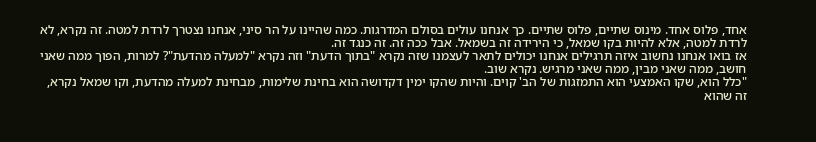אחד, פלוס אחד. מינוס שתיים, פלוס שתיים. כך אנחנו עולים בסולם המדרגות. כמה שהיינו על הר סיני, אנחנו נצטרך לרדת למטה. זה נקרא, לא לרדת למטה, אלא להיות בקו שמאל, כי הירידה זה בשמאל. אבל ככה זה. זה כנגד זה.
אז בואו אנחנו נחשוב איזה תרגילים אנחנו יכולים לתאר לעצמנו שזה נקרא "בתוך הדעת" וזה נקרא "למעלה מהדעת"? למרות, הפוך ממה שאני חושב, ממה שאני מבין, ממה שאני מרגיש. נקרא שוב.
"כלל הוא, שקו האמצעי הוא התמזגות של הב' קוים. והיות שהקו ימין דקדושה הוא בחינת שלימות, מבחינת למעלה מהדעת, וקו שמאל נקרא, זה שהוא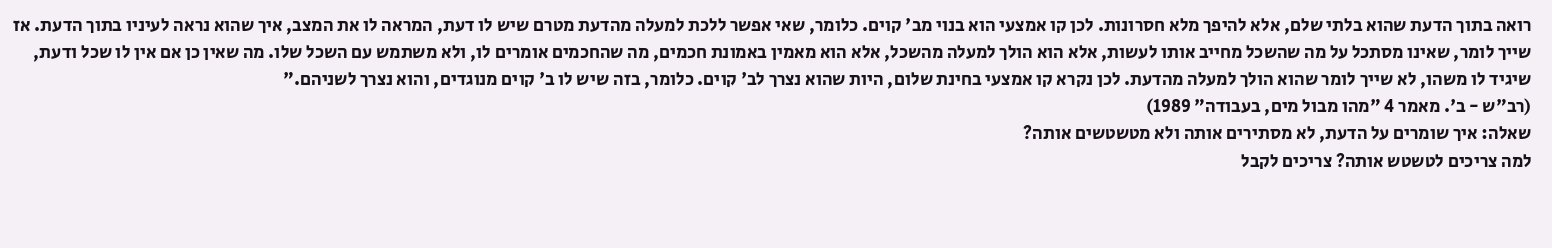רואה בתוך הדעת שהוא בלתי שלם, אלא להיפך מלא חסרונות. לכן קו אמצעי הוא בנוי מב' קוים. כלומר, שאי אפשר ללכת למעלה מהדעת מטרם שיש לו דעת, המראה לו את המצב, איך שהוא נראה לעיניו בתוך הדעת. אז שייך לומר, שאינו מסתכל על מה שהשכל מחייב אותו לעשות, אלא הוא הולך למעלה מהשכל, אלא הוא מאמין באמונת חכמים, מה שהחכמים אומרים לו, ולא משתמש עם השכל שלו. מה שאין כן אם אין לו שכל ודעת, שיגיד לו משהו, לא שייך לומר שהוא הולך למעלה מהדעת. לכן נקרא קו אמצעי בחינת שלום, היות שהוא נצרך לב' קוים. כלומר, בזה שיש לו ב' קוים מנוגדים, והוא נצרך לשניהם."
(רב"ש - ב'. מאמר 4 "מהו מבול מים, בעבודה" 1989)
שאלה: איך שומרים על הדעת, לא מסתירים אותה ולא מטשטשים אותה?
למה צריכים לטשטש אותה? צריכים לקבל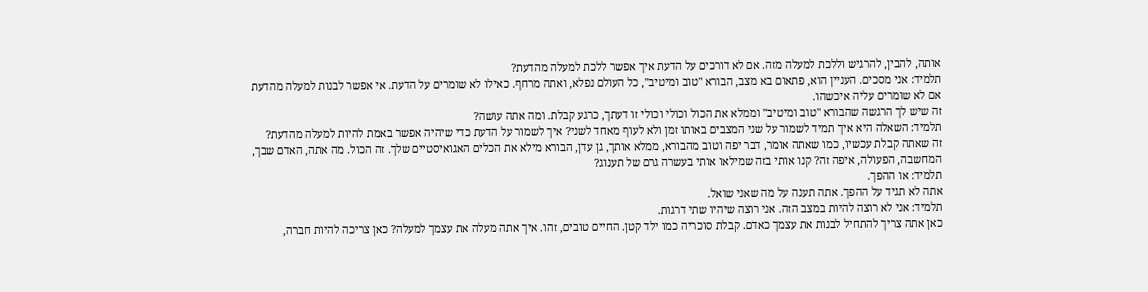אותה, להבין, להרגיש וללכת למעלה מזה. אם לא דורכים על הדעת איך אפשר ללכת למעלה מהדעת?
תלמיד: אני מסכים. העניין הוא, פתאום בא מצב, הבורא "טוב ומיטיב", כל העולם נפלא, ואתה מרחף. כאילו לא שומרים על הדעת. אי אפשר לבנות למעלה מהדעת אם לא שומרים עליה איכשהו.
זה שיש לך הרגשה שהבורא "טוב ומיטיב" וממלא את הכול וכולי וכולי זו דעתך, כרגע קבלת. ומה אתה עושה?
תלמיד: השאלה היא איך תמיד לשמור על שני המצבים באותו זמן ולא לעוף מאחד לשני? איך לשמור על הדעת כדי שיהיה אפשר באמת להיות למעלה מהדעת?
זה שאתה קבלת עכשיו, כמו שאתה אומר, דבר יפה וטוב מהבורא, ממלא אותך, גן עדן, הבורא מילא את הכלים האגואיסטיים שלך. זה הכול. מה אתה, האדם שבך, המחשבה, הפעולה, איפה זה? קנו אותי בזה שמילאו אותי בעשרה גרם של תענוג?
תלמיד: או ההפך.
אתה לא תגיד על ההפך. אתה תענה על מה שאני שואל.
תלמיד: אני לא רוצה להיות במצב הזה. אני רוצה שיהיו שתי דרגות.
כאן אתה צריך להתחיל לבנות את עצמך כאדם. קבלת סוכריה כמו ילד קטן. החיים טובים, זהו. איך אתה מעלה את עצמך למעלה? כאן צריכה להיות חברה,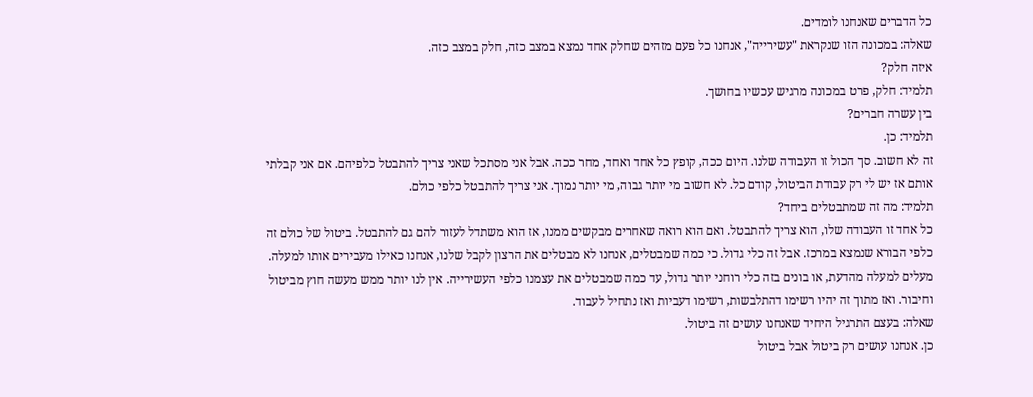כל הדברים שאנחנו לומדים.
שאלה: במכונה הזו שנקראת "עשירייה", אנחנו כל פעם מזהים שחלק אחד נמצא במצב כזה, חלק במצב כזה.
איזה חלק?
תלמיד: חלק, פרט במכונה מרגיש עכשיו בחושך.
בין עשרה חברים?
תלמיד: כן.
זה לא חשוב. סך הכול זו העבודה שלנו. היום ככה, קופץ כל אחד ואחד, מחר ככה. אבל אני מסתכל שאני צריך להתבטל כלפיהם. אם אני קבלתי אותם אז יש לי רק עבודת הביטול, קודם כל. לא חשוב מי יותר גבוה, מי יותר נמוך. אני צריך להתבטל כלפי כולם.
תלמיד: מה זה שמתבטלים ביחד?
כל אחד זו העבודה שלו, הוא צריך להתבטל. ואם הוא רואה שאחרים מבקשים ממנו, אז הוא משתדל לעזור להם גם להתבטל. ביטול של כולם זה כלפי הבורא שנמצא במרכז. אבל זה כלי גדול. כי כמה שמבטלים, אנחנו לא מבטלים את הרצון לקבל שלנו, אנחנו כאילו מעבירים אותו למעלה. מעלים למעלה מהדעת, או בונים בזה כלי רוחני יותר גדול, עד כמה שמבטלים את עצמנו כלפי העשירייה. אין לנו יותר ממש מעשה חוץ מביטול וחיבור. ואז מתוך זה יהיו רשימו דהתלבשות, רשימו דעביות ואז נתחיל לעבוד.
שאלה: בעצם התרגיל היחיד שאנחנו עושים זה ביטול.
כן. אנחנו עושים רק ביטול אבל ביטול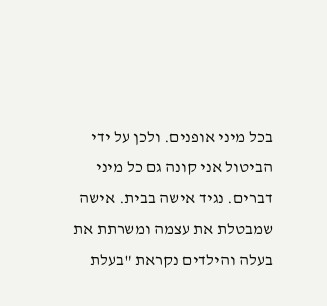בכל מיני אופנים. ולכן על ידי הביטול אני קונה גם כל מיני דברים. נגיד אישה בבית. אישה שמבטלת את עצמה ומשרתת את בעלה והילדים נקראת "בעלת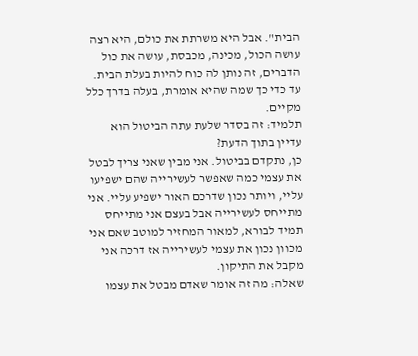הבית". אבל היא משרתת את כולם, היא רצה עושה הכול, מכינה, מכבסת, עושה את כול הדברים, זה נותן לה כוח להיות בעלת הבית. עד כדי כך שמה שהיא אומרת, בעלה בדרך כלל מקיים.
תלמיד: זה בסדר שלעת עתה הביטול הוא עדיין בתוך הדעת?
כן, נתקדם בביטול. אני מבין שאני צריך לבטל את עצמי כמה שאפשר לעשירייה שהם ישפיעו עליי, ויותר נכון שדרכם האור ישפיע עליי. אני מתייחס לעשירייה אבל בעצם אני מתייחס תמיד לבורא, למאור המחזיר למוטב שאם אני מכוון נכון את עצמי לעשירייה אז דרכה אני מקבל את התיקון.
שאלה: מה זה אומר שאדם מבטל את עצמו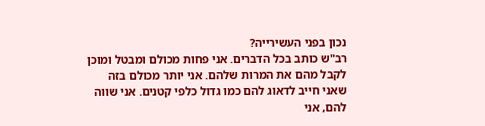נכון בפני העשירייה?
רב"ש כותב בכל הדברים. אני פחות מכולם ומבטל ומוכן לקבל מהם את המרות שלהם. אני יותר מכולם בזה שאני חייב לדאוג להם כמו גדול כלפי קטנים. אני שווה להם, אני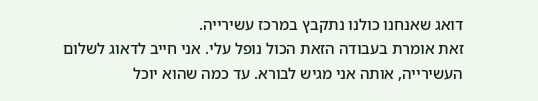דואג שאנחנו כולנו נתקבץ במרכז עשירייה.
זאת אומרת בעבודה הזאת הכול נופל עלי. אני חייב לדאוג לשלום העשירייה, אותה אני מגיש לבורא. עד כמה שהוא יוכל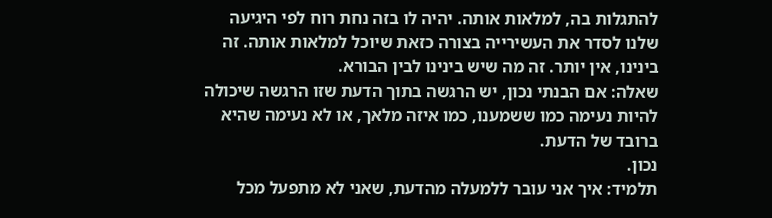להתגלות בה, למלאות אותה. יהיה לו בזה נחת רוח לפי היגיעה שלנו לסדר את העשירייה בצורה כזאת שיוכל למלאות אותה. זה בינינו, אין יותר. זה מה שיש בינינו לבין הבורא.
שאלה: אם הבנתי נכון, יש הרגשה בתוך הדעת שזו הרגשה שיכולה להיות נעימה כמו ששמענו, כמו איזה מלאך, או לא נעימה שהיא ברובד של הדעת.
נכון.
תלמיד: איך אני עובר ללמעלה מהדעת, שאני לא מתפעל מכל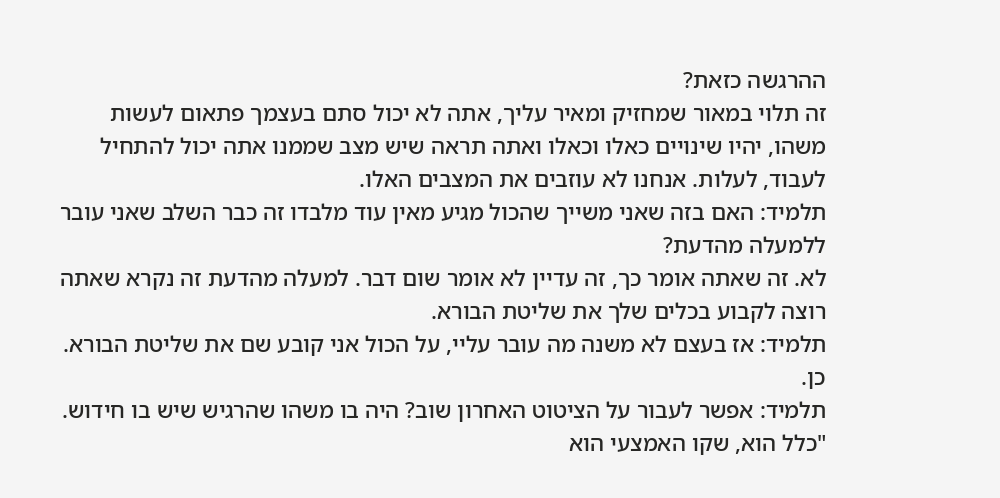ההרגשה כזאת?
זה תלוי במאור שמחזיק ומאיר עליך, אתה לא יכול סתם בעצמך פתאום לעשות משהו, יהיו שינויים כאלו וכאלו ואתה תראה שיש מצב שממנו אתה יכול להתחיל לעבוד, לעלות. אנחנו לא עוזבים את המצבים האלו.
תלמיד: האם בזה שאני משייך שהכול מגיע מאין עוד מלבדו זה כבר השלב שאני עובר ללמעלה מהדעת?
לא. זה שאתה אומר כך, זה עדיין לא אומר שום דבר. למעלה מהדעת זה נקרא שאתה רוצה לקבוע בכלים שלך את שליטת הבורא.
תלמיד: אז בעצם לא משנה מה עובר עליי, על הכול אני קובע שם את שליטת הבורא.
כן.
תלמיד: אפשר לעבור על הציטוט האחרון שוב? היה בו משהו שהרגיש שיש בו חידוש.
"כלל הוא, שקו האמצעי הוא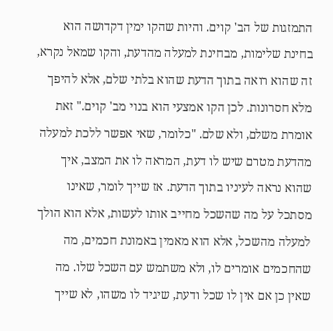התמזגות של הב' קוים. והיות שהקו ימין דקדושה הוא בחינת שלימות, מבחינת למעלה מהדעת, והקו שמאל נקרא, זה שהוא רואה בתוך הדעת שהוא בלתי שלם, אלא להיפך מלא חסרונות. לכן הקו אמצעי הוא בנוי מב' קוים." זאת אומרת משלם, ולא שלם. "כלומר, שאי אפשר ללכת למעלה מהדעת מטרם שיש לו דעת, המראה לו את המצב, איך שהוא נראה לעיניו בתוך הדעת. אז שייך לומר, שאינו מסתכל על מה שהשכל מחייב אותו לעשות, אלא הוא הולך למעלה מהשכל, אלא הוא מאמין באמונת חכמים, מה שהחכמים אומרים לו, ולא משתמש עם השכל שלו. מה שאין כן אם אין לו שכל ודעת, שיגיד לו משהו, לא שייך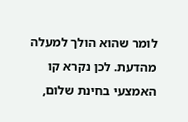לומר שהוא הולך למעלה מהדעת. לכן נקרא קו האמצעי בחינת שלום,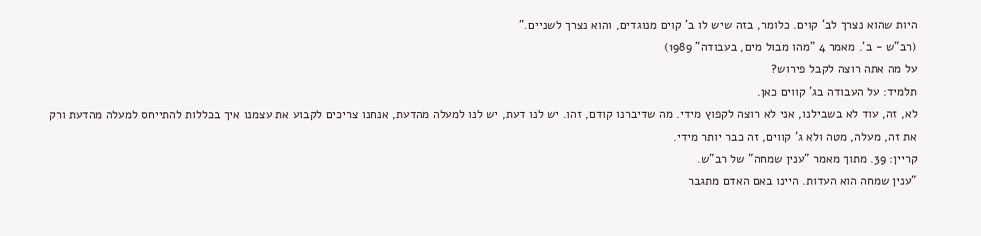היות שהוא נצרך לב' קוים. כלומר, בזה שיש לו ב' קוים מנוגדים, והוא נצרך לשניים."
(רב"ש - ב'. מאמר 4 "מהו מבול מים, בעבודה" 1989)
על מה אתה רוצה לקבל פירוש?
תלמיד: על העבודה בג' קווים כאן.
לא, זה, עוד לא בשבילנו, אני לא רוצה לקפוץ מידי. מה שדיברנו קודם, זהו. יש לנו דעת, יש לנו למעלה מהדעת, אנחנו צריכים לקבוע את עצמנו איך בכללות להתייחס למעלה מהדעת ורק את זה, מעלה, מטה ולא ג' קווים, זה כבר יותר מידי.
קריין: 39. מתוך מאמר "ענין שמחה" של רב"ש.
"ענין שמחה הוא העדות. היינו באם האדם מתגבר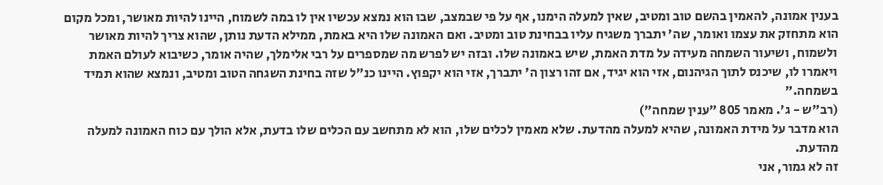בענין אמונה, להאמין בהשם טוב ומטיב, שאין למעלה הימנו, אף על פי שבמצב, שבו הוא נמצא עכשיו אין לו במה לשמוח, היינו להיות מאושר, ומכל מקום הוא מתחזק את עצמו ואומר, שה' יתברך משגיח עליו בבחינת טוב ומטיב. ואם האמונה שלו היא באמת, ממילא הדעת נותן, שהוא צריך להיות מאושר ולשמוח, ושיעור השמחה מעידה על מדת האמת, שיש באמונה שלו. ובזה יש לפרש מה שמספרים על רבי אלימלך, שהיה אומר, כשיבוא לעולם האמת ויאמרו לו, שיכנס לתוך הגיהנום, אזי הוא יגיד, אם זהו רצון ה' יתברך, אזי הוא יקפוץ. היינו כנ"ל שזה בחינת השגחה הטוב ומטיב, ונמצא שהוא תמיד בשמחה."
(רב"ש - ג'. מאמר 805 "ענין שמחה")
הוא מדבר על מידת האמונה, שהיא למעלה מהדעת. שלא מאמין לכלים שלו, הוא לא מתחשב עם הכלים שלו בדעת, אלא הולך עם כוח האמונה למעלה מהדעת.
זה לא גמור, אני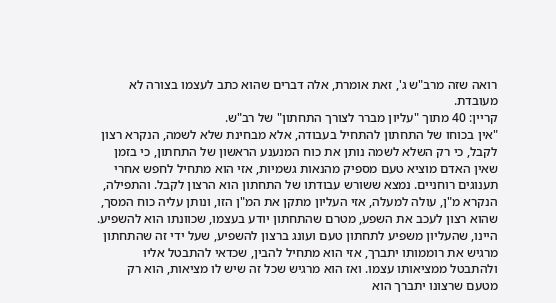רואה שזה מרב"ש ג', זאת אומרת, אלה דברים שהוא כתב לעצמו בצורה לא מעובדת.
קריין: 40 מתוך "עליון מברר לצורך התחתון" של רב"ש.
"אין בכוחו של התחתון להתחיל בעבודה, אלא מבחינת שלא לשמה, הנקרא רצון לקבל, כי רק השלא לשמה נותן את כוח המנענע הראשון של התחתון, כי בזמן שאין האדם מוציא טעם מספיק מהנאות גשמיות, אזי הוא מתחיל לחפש אחרי תענוגים רוחניים. נמצא ששורש עבודתו של התחתון הוא הרצון לקבל. והתפילה, הנקרא מ"ן, עולה למעלה, אזי העליון מתקן את המ"ן הזו, ונותן עליה כוח המסך, שהוא רצון לעכב את השפע, מטרם שהתחתון יודע בעצמו, שכוונתו הוא להשפיע. היינו, שהעליון משפיע לתחתון טעם ועונג ברצון להשפיע, שעל ידי זה שהתחתון מרגיש את רוממותו יתברך, אזי הוא מתחיל להבין, שכדאי להתבטל אליו ולהתבטל ממציאותו עצמו. ואז הוא מרגיש שכל זה שיש לו מציאות, הוא רק מטעם שרצונו יתברך הוא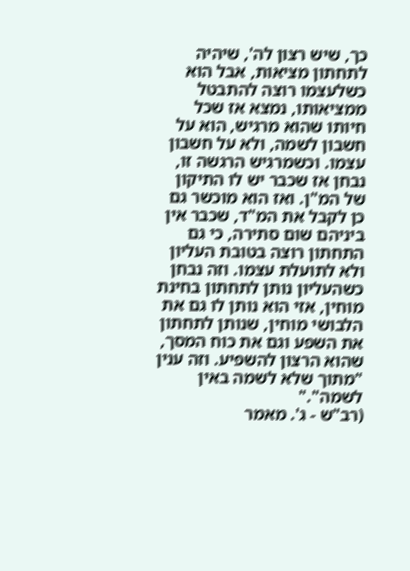כך, שיש רצון לה', שיהיה לתחתון מציאות, אבל הוא כשלעצמו רוצה להתבטל ממציאותו, נמצא אז שכל חיותו שהוא מרגיש, הוא על חשבון לשמה, ולא על חשבון עצמו. וכשמרגיש הרגשה זו, נבחן אז שכבר יש לו התיקון של המ"ן. ואז הוא מוכשר גם כן לקבל את המ"ד, שכבר אין ביניהם שום סתירה, כי גם התחתון רוצה בטובת העליון ולא לתועלת עצמו. וזה נבחן כשהעליון נותן לתחתון בחינת מוחין, אזי הוא נותן לו גם את הלבושי מוחין, שנותן לתחתון את השפע וגם את כוח המסך, שהוא הרצון להשפיע. וזה ענין "מתוך שלא לשמה באין לשמה"."
(רב"ש - ג'. מאמר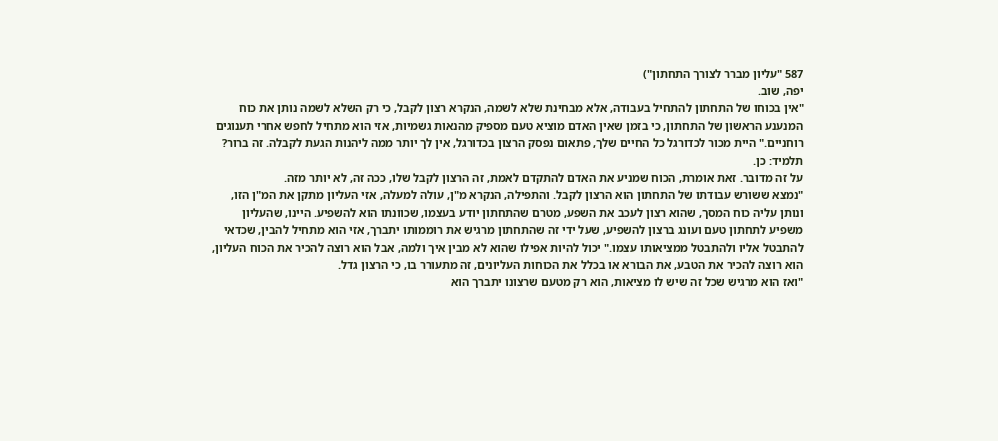587 "עליון מברר לצורך התחתון")
יפה, שוב.
"אין בכוחו של התחתון להתחיל בעבודה, אלא מבחינת שלא לשמה, הנקרא רצון לקבל, כי רק השלא לשמה נותן את כוח המנענע הראשון של התחתון, כי בזמן שאין האדם מוציא טעם מספיק מהנאות גשמיות, אזי הוא מתחיל לחפש אחרי תענוגים רוחניים." היית מכור לכדורגל כל החיים שלך, פתאום נפסק הרצון בכדורגל, אין לך יותר ממה ליהנות הגעת לקבלה. זה ברור?
תלמיד: כן.
על זה מדובר. זאת אומרת, הכוח שמניע את האדם להתקדם לאמת, זה הרצון לקבל שלו, ככה זה, לא יותר מזה.
"נמצא ששורש עבודתו של התחתון הוא הרצון לקבל. והתפילה, הנקרא מ"ן, עולה למעלה, אזי העליון מתקן את המ"ן הזו, ונותן עליה כוח המסך, שהוא רצון לעכב את השפע, מטרם שהתחתון יודע בעצמו, שכוונתו הוא להשפיע. היינו, שהעליון משפיע לתחתון טעם ועונג ברצון להשפיע, שעל ידי זה שהתחתון מרגיש את רוממותו יתברך, אזי הוא מתחיל להבין, שכדאי להתבטל אליו ולהתבטל ממציאותו עצמו." יכול להיות אפילו שהוא לא מבין איך ולמה, אבל הוא רוצה להכיר את הכוח העליון, הוא רוצה להכיר את הטבע, את הבורא או בכלל את הכוחות העליונים, זה מתעורר בו, כי הרצון גדל.
"ואז הוא מרגיש שכל זה שיש לו מציאות, הוא רק מטעם שרצונו יתברך הוא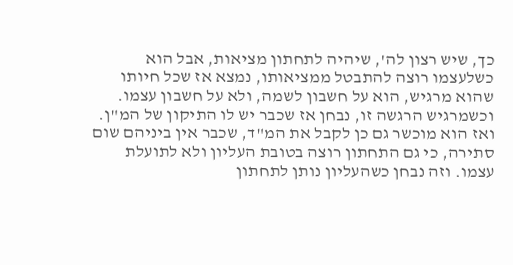כך, שיש רצון לה', שיהיה לתחתון מציאות, אבל הוא כשלעצמו רוצה להתבטל ממציאותו, נמצא אז שכל חיותו שהוא מרגיש, הוא על חשבון לשמה, ולא על חשבון עצמו. וכשמרגיש הרגשה זו, נבחן אז שכבר יש לו התיקון של המ"ן. ואז הוא מוכשר גם כן לקבל את המ"ד, שכבר אין ביניהם שום סתירה, כי גם התחתון רוצה בטובת העליון ולא לתועלת עצמו. וזה נבחן כשהעליון נותן לתחתון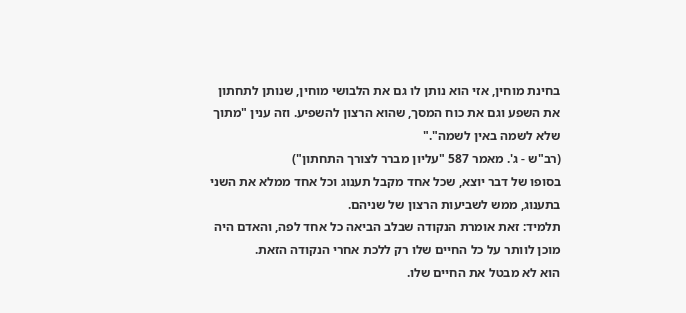בחינת מוחין, אזי הוא נותן לו גם את הלבושי מוחין, שנותן לתחתון את השפע וגם את כוח המסך, שהוא הרצון להשפיע. וזה ענין "מתוך שלא לשמה באין לשמה"."
(רב"ש - ג'. מאמר 587 "עליון מברר לצורך התחתון")
בסופו של דבר יוצא, שכל אחד מקבל תענוג וכל אחד ממלא את השני בתענוג, ממש לשביעות הרצון של שניהם.
תלמיד: זאת אומרת הנקודה שבלב הביאה כל אחד לפה, והאדם היה מוכן לוותר על כל החיים שלו רק ללכת אחרי הנקודה הזאת.
הוא לא מבטל את החיים שלו.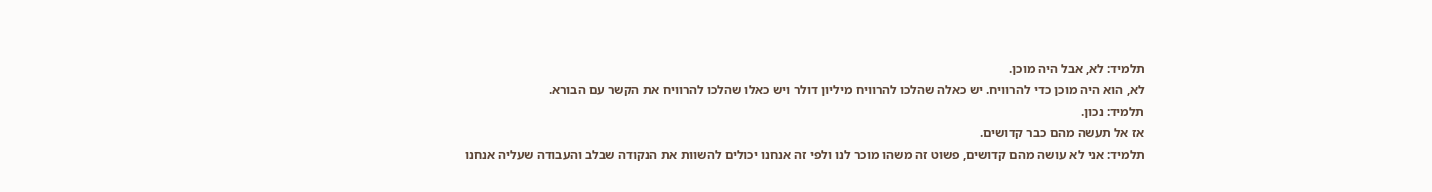תלמיד: לא, אבל היה מוכן.
לא, הוא היה מוכן כדי להרוויח. יש כאלה שהלכו להרוויח מיליון דולר ויש כאלו שהלכו להרוויח את הקשר עם הבורא.
תלמיד: נכון.
אז אל תעשה מהם כבר קדושים.
תלמיד: אני לא עושה מהם קדושים, פשוט זה משהו מוכר לנו ולפי זה אנחנו יכולים להשוות את הנקודה שבלב והעבודה שעליה אנחנו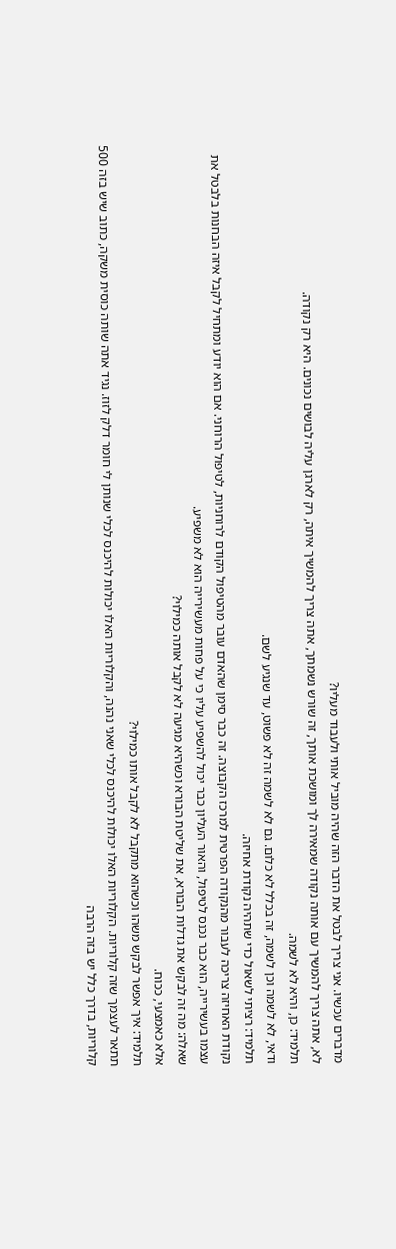מדברים עכשיו. אני צריך לבטל את הדבר הזה שהיה מוביל אותי ולעבוד מעליו?
לא, אתה צריך להמשיך עם אותה נקודה שמאירה לך ומושכת אותך, זה שורש נשמתך, אתה צריך להמשיך איתה, רק לארגן עליה לבושים נכונים. היא רק נקודה.
תלמיד: כן, והיא לא לשמה.
ודאי, לא לשמה וכן לשמה, זה בכלל לא כלום. גם לא לשמה זה לא פשוט, עד שנגיע לשם.
תלמיד: רציתי לשאול כדי שתהיה נקודת אחיזה.
נקודת האחיזה צריכה לעבור מהנקודה הפרטית למרכז הקבוצה. זה כבר סימן שהאדם עובר מהטיפול הקודם לרוחניות, לטיפול הרוחני. אם הוא יודע ומתחיל לקבל איזה הבחנות בלבטל את עצמו בעשירייה, הוא כבר נכנס לטיפול, והאור העליון כבר יכול להשפיע עליו כי על פחות מעשירייה הוא לא משפיע.
שאלה: מה זה לבקש את גדלות הבורא, את שליטת הבורא וכשהיא מגיעה לא לקבל אותה כמילוי?
אלא כאמצעי, ככוח.
תלמיד: איך אפשר לבקש משהו וכשהוא מתקבל לא לקבל אותו כמילוי?
תתאר לעצמך שזה קלוריות. הקלוריות האלו יכולות להיכנס לכלי שאני נהנה, והקלוריות האלו יכולות להיכנס לכלי שנותן לי חומר דלק לזוז. נגיד אתה שותה כוסית משקה, כתוב שיש בזה 500 קלוריות, בדרך כלל יש בזה הרבה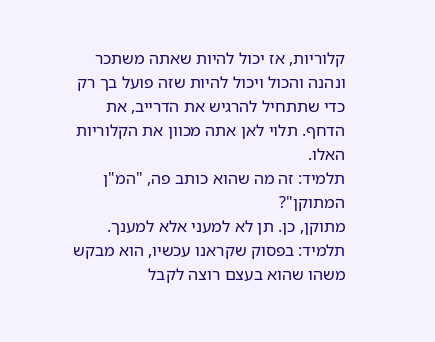קלוריות, אז יכול להיות שאתה משתכר ונהנה והכול ויכול להיות שזה פועל בך רק כדי שתתחיל להרגיש את הדרייב, את הדחף. תלוי לאן אתה מכוון את הקלוריות האלו.
תלמיד: זה מה שהוא כותב פה, "המ"ן המתוקן"?
מתוקן, כן. תן לא למעני אלא למענך.
תלמיד: בפסוק שקראנו עכשיו, הוא מבקש משהו שהוא בעצם רוצה לקבל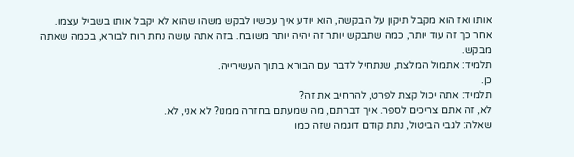אותו ואז הוא מקבל תיקון על הבקשה, הוא יודע איך עכשיו לבקש משהו שהוא לא יקבל אותו בשביל עצמו.
אחר כך זה עוד יותר, כמה שתבקש יותר זה יהיה יותר משובח. בזה אתה עושה נחת רוח לבורא, בכמה שאתה מבקש.
תלמיד: אתמול המלצת, שנתחיל לדבר עם הבורא בתוך העשירייה.
כן.
תלמיד: אתה יכול קצת לפרט, להרחיב את זה?
לא, זה אתם צריכים לספר. איך דברתם, מה שמעתם בחזרה ממנו? לא אני, לא.
שאלה: לגבי הביטול, נתת קודם דוגמה שזה כמו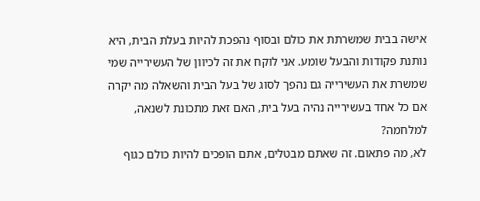אישה בבית שמשרתת את כולם ובסוף נהפכת להיות בעלת הבית, היא נותנת פקודות והבעל שומע. אני לוקח את זה לכיוון של העשירייה שמי שמשרת את העשירייה גם נהפך לסוג של בעל הבית והשאלה מה יקרה אם כל אחד בעשירייה נהיה בעל בית, האם זאת מתכונת לשנאה, למלחמה?
לא, מה פתאום. זה שאתם מבטלים, אתם הופכים להיות כולם כגוף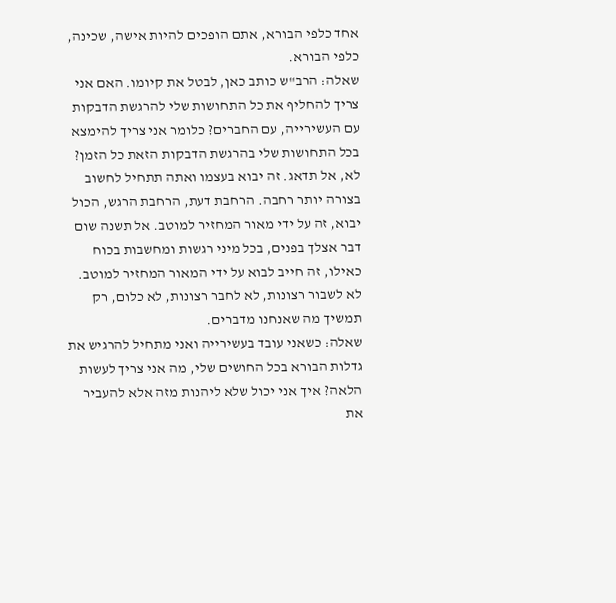אחד כלפי הבורא, אתם הופכים להיות אישה, שכינה, כלפי הבורא.
שאלה: הרב"ש כותב כאן, לבטל את קיומו. האם אני צריך להחליף את כל התחושות שלי להרגשת הדבקות עם העשירייה, עם החברים? כלומר אני צריך להימצא בכל התחושות שלי בהרגשת הדבקות הזאת כל הזמן?
לא, אל תדאג. זה יבוא בעצמו ואתה תתחיל לחשוב בצורה יותר רחבה. הרחבת דעת, הרחבת הרגש, הכול יבוא, זה על ידי מאור המחזיר למוטב. אל תשנה שום דבר אצלך בפנים, בכל מיני רגשות ומחשבות בכוח כאילו, זה חייב לבוא על ידי המאור המחזיר למוטב. לא לשבור רצונות, לא לחבר רצונות, לא כלום, רק תמשיך מה שאנחנו מדברים.
שאלה: כשאני עובד בעשירייה ואני מתחיל להרגיש את גדלות הבורא בכל החושים שלי, מה אני צריך לעשות הלאה? איך אני יכול שלא ליהנות מזה אלא להעביר את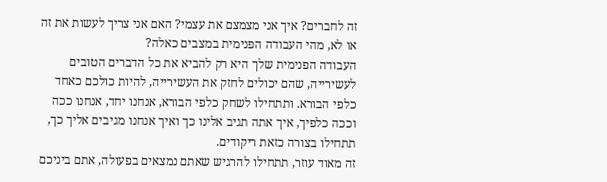זה לחברים? איך אני מצמצם את עצמי? האם אני צריך לעשות את זה או לא, מהי העבודה הפנימית במצבים כאלה?
העבודה הפנימית שלך היא רק להביא את כל הדברים הטובים לעשירייה, שהם יכולים לחזק את העשירייה, להיות כולכם כאחד כלפי הבורא. ותתחילו לשחק כלפי הבורא, אנחנו יחד, אנחנו ככה וככה כלפיך, איך אתה תגיב אלינו כך ואיך אנחנו מגיבים אליך כך, תתחילו בצורה כזאת ריקודים.
זה מאוד עוזר, תתחילו להרגיש שאתם נמצאים בפעולה, אתם ביניכם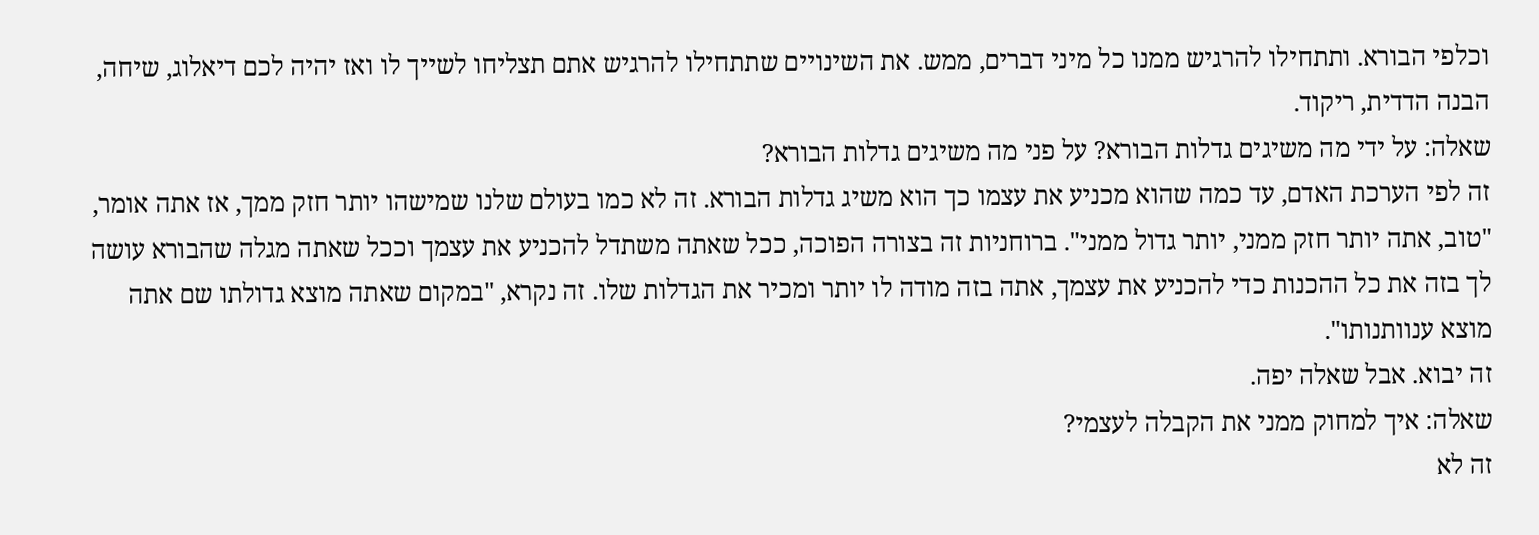וכלפי הבורא. ותתחילו להרגיש ממנו כל מיני דברים, ממש. את השינויים שתתחילו להרגיש אתם תצליחו לשייך לו ואז יהיה לכם דיאלוג, שיחה, הבנה הדדית, ריקוד.
שאלה: על ידי מה משיגים גדלות הבורא? על פני מה משיגים גדלות הבורא?
זה לפי הערכת האדם, עד כמה שהוא מכניע את עצמו כך הוא משיג גדלות הבורא. זה לא כמו בעולם שלנו שמישהו יותר חזק ממך, אז אתה אומר, "טוב, אתה יותר חזק ממני, יותר גדול ממני". ברוחניות זה בצורה הפוכה, ככל שאתה משתדל להכניע את עצמך וככל שאתה מגלה שהבורא עושה לך בזה את כל ההכנות כדי להכניע את עצמך, אתה בזה מודה לו יותר ומכיר את הגדלות שלו. זה נקרא, "במקום שאתה מוצא גדולתו שם אתה מוצא ענוותנותו".
זה יבוא. אבל שאלה יפה.
שאלה: איך למחוק ממני את הקבלה לעצמי?
זה לא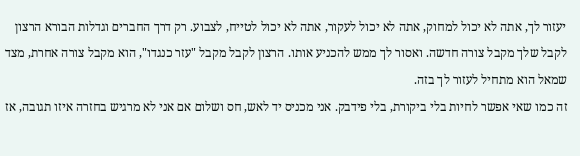יעזור לך, אתה לא יכול למחוק, אתה לא יכול לעקור, אתה לא יכול לטייח, לצבוע. רק דרך החברים וגדלות הבורא הרצון לקבל שלך מקבל צורה חדשה. ואסור לך ממש להכניע אותו. הרצון לקבל מקבל "עזר כנגדו", הוא מקבל צורה אחרת, מצד שמאל הוא מתחיל לעזור לך בזה.
זה כמו שאי אפשר לחיות בלי ביקורת, בלי פידבק. אני מכניס יד לאש, חס ושלום אם אני לא מרגיש בחזרה איזו תגובה, אז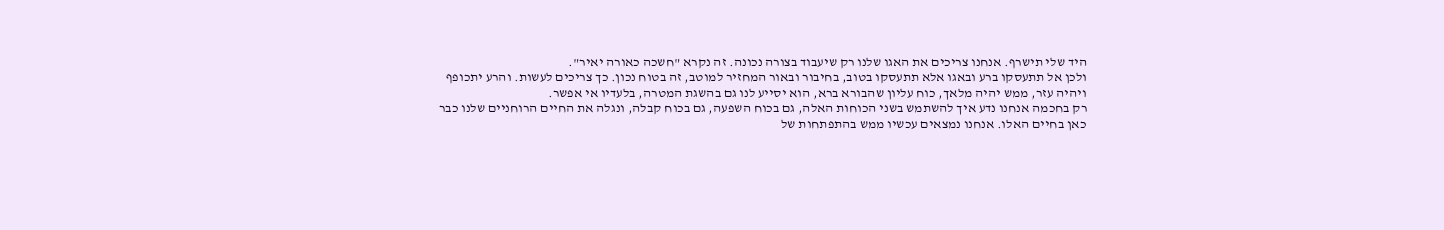היד שלי תישרף. אנחנו צריכים את האגו שלנו רק שיעבוד בצורה נכונה. זה נקרא "חשכה כאורה יאיר".
ולכן אל תתעסקו ברע ובאגו אלא תתעסקו בטוב, בחיבור ובאור המחזיר למוטב, זה בטוח נכון. כך צריכים לעשות. והרע יתכופף ויהיה עזר, ממש יהיה מלאך, כוח עליון שהבורא ברא, הוא יסייע לנו גם בהשגת המטרה, בלעדיו אי אפשר.
רק בחכמה אנחנו נדע איך להשתמש בשני הכוחות האלה, גם בכוח השפעה, גם בכוח קבלה, ונגלה את החיים הרוחניים שלנו כבר כאן בחיים האלו. אנחנו נמצאים עכשיו ממש בהתפתחות של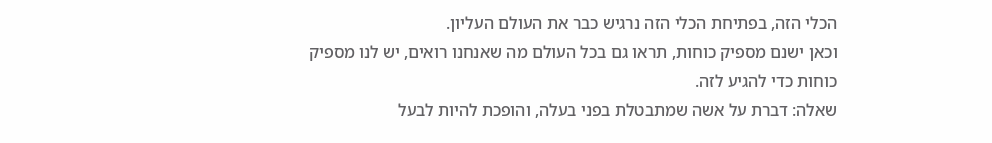הכלי הזה, בפתיחת הכלי הזה נרגיש כבר את העולם העליון.
וכאן ישנם מספיק כוחות, תראו גם בכל העולם מה שאנחנו רואים, יש לנו מספיק כוחות כדי להגיע לזה.
שאלה: דברת על אשה שמתבטלת בפני בעלה, והופכת להיות לבעל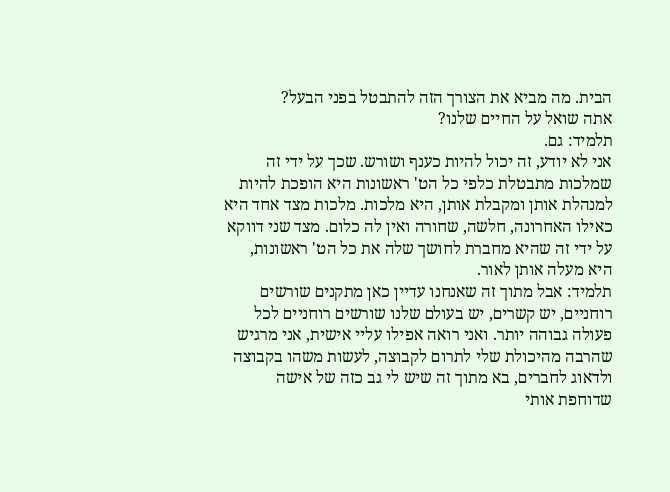הבית. מה מביא את הצורך הזה להתבטל בפני הבעל?
אתה שואל על החיים שלנו?
תלמיד: גם.
אני לא יודע, זה יכול להיות כענף ושורש. שכך על ידי זה שמלכות מתבטלת כלפי כל הט' ראשונות היא הופכת להיות למנהלת אותן ומקבלת אותן, היא מלכות. מלכות מצד אחד היא כאילו האחרונה, חלשה, שחורה ואין לה כלום. מצד שני דווקא על ידי זה שהיא מחברת לחושך שלה את כל הט' ראשונות, היא מעלה אותן לאור.
תלמיד: אבל מתוך זה שאנחנו עדיין כאן מתקנים שורשים רוחניים, יש קשרים, יש בעולם שלנו שורשים רוחניים לכל פעולה גבוהה יותר. ואני רואה אפילו עליי אישית, אני מרגיש שהרבה מהיכולת שלי לתרום לקבוצה, לעשות משהו בקבוצה ולדאוג לחברים, בא מתוך זה שיש לי גב כזה של אישה שדוחפת אותי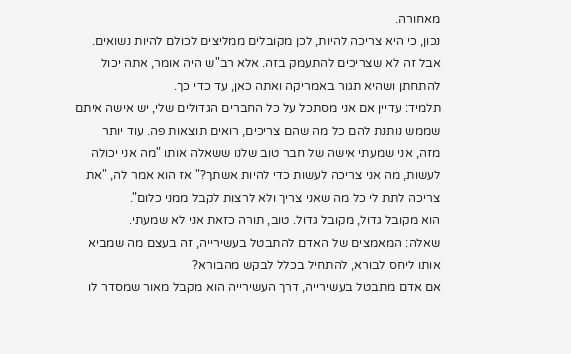מאחורה.
נכון, כי היא צריכה להיות, לכן מקובלים ממליצים לכולם להיות נשואים. אבל זה לא שצריכים להתעמק בזה. אלא רב"ש היה אומר, אתה יכול להתחתן ושהיא תגור באמריקה ואתה כאן, עד כדי כך.
תלמיד: עדיין אם אני מסתכל על כל החברים הגדולים שלי, יש אישה איתם שממש נותנת להם כל מה שהם צריכים, רואים תוצאות פה. עוד יותר מזה, אני שמעתי אישה של חבר טוב שלנו ששאלה אותו "מה אני יכולה לעשות, מה אני צריכה לעשות כדי להיות אשתך?" אז הוא אמר לה, "את צריכה לתת לי כל מה שאני צריך ולא לרצות לקבל ממני כלום".
הוא מקובל גדול, מקובל גדול. טוב, תורה כזאת אני לא שמעתי.
שאלה: המאמצים של האדם להתבטל בעשירייה, זה בעצם מה שמביא אותו ליחס לבורא, להתחיל בכלל לבקש מהבורא?
אם אדם מתבטל בעשירייה, דרך העשירייה הוא מקבל מאור שמסדר לו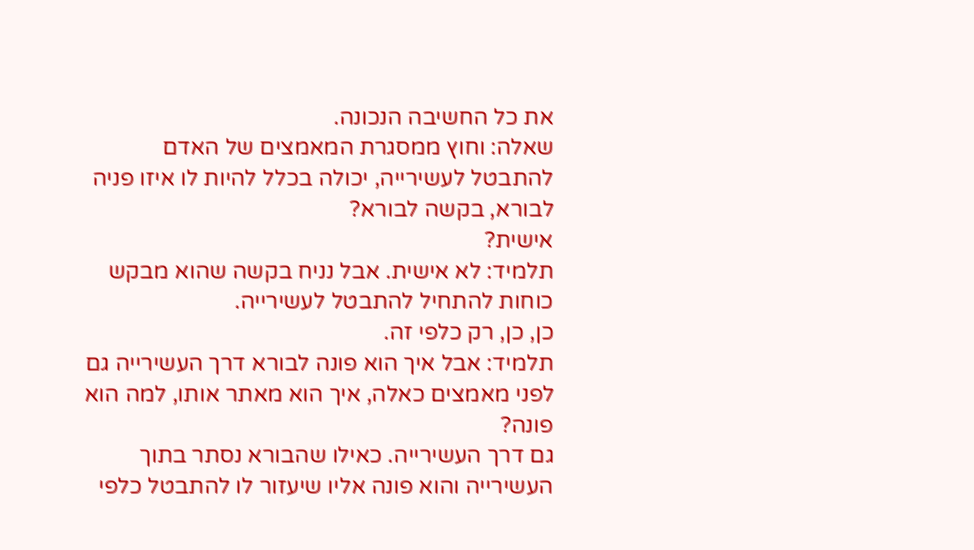את כל החשיבה הנכונה.
שאלה: וחוץ ממסגרת המאמצים של האדם להתבטל לעשירייה, יכולה בכלל להיות לו איזו פניה לבורא, בקשה לבורא?
אישית?
תלמיד: לא אישית. אבל נניח בקשה שהוא מבקש כוחות להתחיל להתבטל לעשירייה.
כן, כן, רק כלפי זה.
תלמיד: אבל איך הוא פונה לבורא דרך העשירייה גם לפני מאמצים כאלה, איך הוא מאתר אותו, למה הוא פונה?
גם דרך העשירייה. כאילו שהבורא נסתר בתוך העשירייה והוא פונה אליו שיעזור לו להתבטל כלפי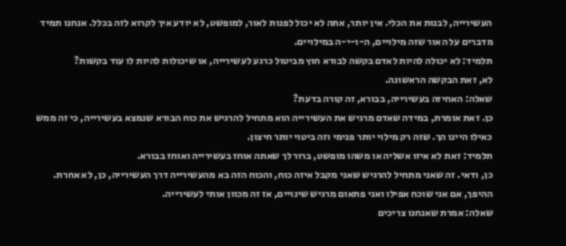העשירייה, לבנות את הכלי. אין יותר, אתה לא יכול לפנות לאור, למופשט, לא יודע איך לקרוא לזה בכלל. אנחנו תמיד מדברים על האור שזה מילויים, ה-ו-י-ה במילויים.
תלמיד: לא יכולה להיות לאדם בקשה לבורא חוץ מביטול כרגע לעשירייה, או שיכולות להיות לו עוד בקשות?
לא, זאת הבקשה הראשונה.
שאלה: האחיזה בעשירייה, בבורא, זה קורה בדעת?
כן. זאת אומרת, במידה שאדם מרגיש את העשירייה הוא מתחיל להרגיש את כוח הבורא שנמצא בעשירייה, כי זה ממש כאילו היינו הך. שזה רק מילוי יותר פנימי וזה ביטוי יותר חיצון.
תלמיד: זאת לא איזו אשליה או משהו מופשט, ברור לך שאתה אוחז בעשירייה ואוחז בבורא.
כן, ודאי. זה שאני מתחיל להרגיש שאני מקבל איזה כוח, והכוח הזה בא מהעשירייה דרך העשירייה, כן, לא אחרת. ההיפך, אם אני שוכח אפילו ואני פתאום מרגיש שינויים, אז זה מכוון אותי לעשירייה.
שאלה: אמרת שאנחנו צריכים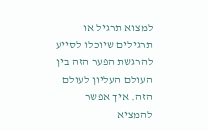למצוא תרגיל או תרגילים שיוכלו לסייע להרגשת הפער הזה בין העולם העליון לעולם הזה. איך אפשר להמציא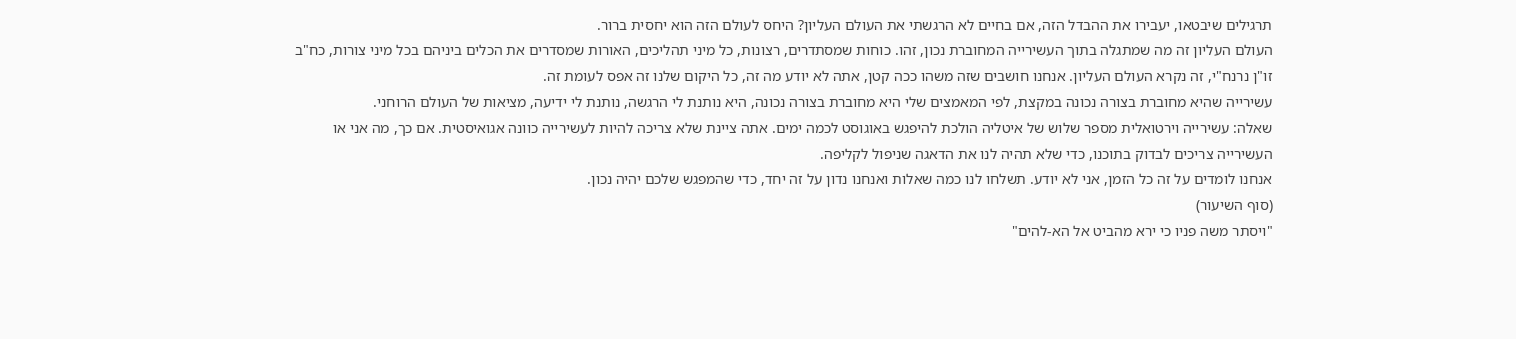תרגילים שיבטאו, יעבירו את ההבדל הזה, אם בחיים לא הרגשתי את העולם העליון? היחס לעולם הזה הוא יחסית ברור.
העולם העליון זה מה שמתגלה בתוך העשירייה המחוברת נכון, זהו. כוחות שמסתדרים, רצונות, כל מיני תהליכים, האורות שמסדרים את הכלים ביניהם בכל מיני צורות, כח"ב זו"ן נרנח"י, זה נקרא העולם העליון. אנחנו חושבים שזה משהו ככה קטן, אתה לא יודע מה זה, כל היקום שלנו זה אפס לעומת זה.
עשירייה שהיא מחוברת בצורה נכונה במקצת, לפי המאמצים שלי היא מחוברת בצורה נכונה, היא נותנת לי הרגשה, נותנת לי ידיעה, מציאות של העולם הרוחני.
שאלה: עשירייה וירטואלית מספר שלוש של איטליה הולכת להיפגש באוגוסט לכמה ימים. אתה ציינת שלא צריכה להיות לעשירייה כוונה אגואיסטית. אם כך, מה אני או העשירייה צריכים לבדוק בתוכנו, כדי שלא תהיה לנו את הדאגה שניפול לקליפה.
אנחנו לומדים על זה כל הזמן, אני לא יודע. תשלחו לנו כמה שאלות ואנחנו נדון על זה יחד, כדי שהמפגש שלכם יהיה נכון.
(סוף השיעור)
"ויסתר משה פניו כי ירא מהביט אל הא-להים"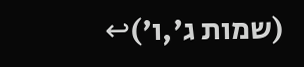(שמות ג',ו')↩